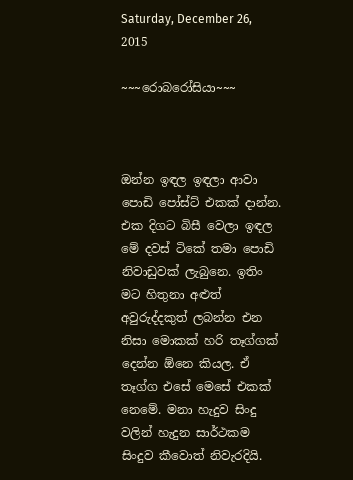Saturday, December 26, 2015

~~~රොබරෝසියා~~~



ඔන්න ඉඳල ඉඳලා ආවා පොඩි පෝස්ට් එකක් දාන්න. එක දිගට බිසී වෙලා ඉඳල මේ දවස් ටිකේ තමා පොඩි නිවාඩුවක් ලැබුනෙ. ඉතිං මට හිතුනා අළුත් අවුරුද්දකුත් ලබන්න එන නිසා මොකක් හරි තෑග්ගක් දෙන්න ඕනෙ කියල. ඒ තෑග්ග එසේ මෙසේ එකක් නෙමේ. මනා හැදුව සිංදු වලින් හැදුන සාර්ථකම සිංදුව කීවොත් නිවැරදියි.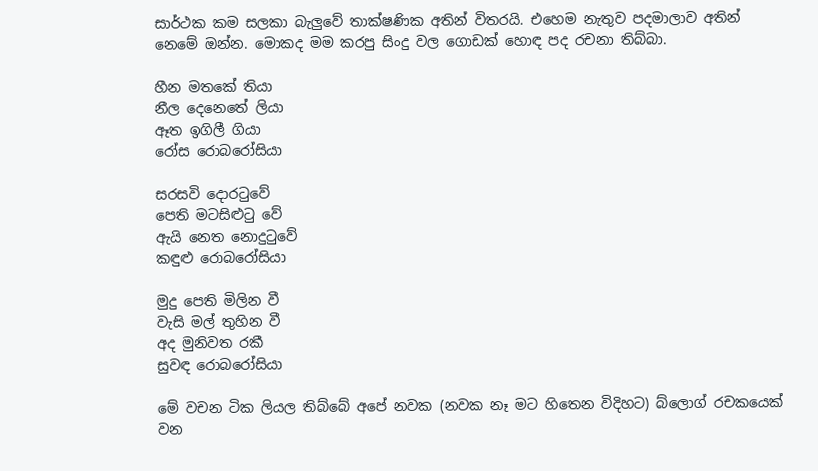සාර්ථක කම සලකා බැලුවේ තාක්ෂණික අතින් විතරයි. එහෙම නැතුව පදමාලාව අතින් නෙමේ ඔන්න. මොකද මම කරපු සිංදු වල ගොඩක් හොඳ පද රචනා තිබ්බා.

හීන මතකේ තියා
නීල දෙනෙතේ ලියා
ඈත ඉගිලී ගියා
රෝස රොබරෝසියා

සරසවි දොරටුවේ
පෙති මටසිළුටු වේ
ඇයි නෙත නොදුටුවේ
කඳුළු රොබරෝසියා

මුදු පෙති මිලින වී
වැසි මල් තුහින වී
අද මුනිවත රකී
සුවඳ රොබරෝසියා

මේ වචන ටික ලියල තිබ්බේ අපේ නවක (නවක නෑ මට හිතෙන විදිහට) බ්ලොග් රචකයෙක් වන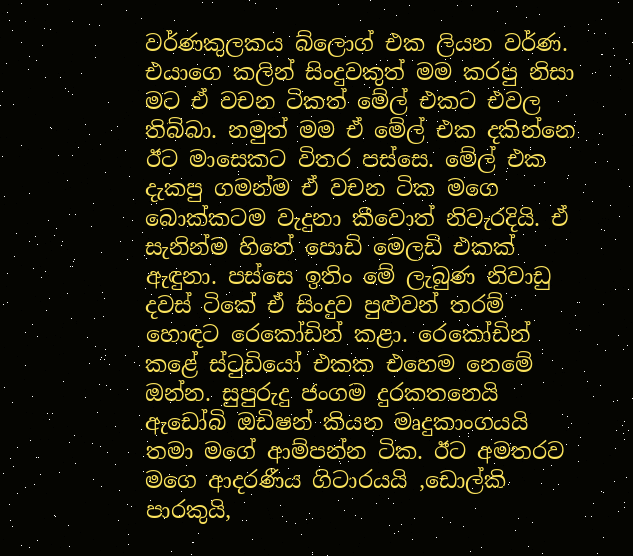වර්ණකුලකය බ්ලොග් එක ලියන වර්ණ. එයාගෙ කලින් සිංදුවකුත් මම කරපු නිසා මට ඒ වචන ටිකත් මේල් එකට එවල තිබ්බා. නමුත් මම ඒ මේල් එක දකින්නෙ ඊට මාසෙකට විතර පස්සෙ. මේල් එක දැකපු ගමන්ම ඒ වචන ටික මගෙ බොක්කටම වැදුනා කීවොත් නිවැරදියි. ඒ සැනින්ම හිතේ පොඩි මෙලඩි එකක් ඇඳුනා. පස්සෙ ඉතිං මේ ලැබුණ නිවාඩු දවස් ටිකේ ඒ සිංදුව පුළුවන් තරම් හොඳට රෙකෝඩින් කළා. රෙකෝඩින් කළේ ස්ටුඩියෝ එකක එහෙම නෙමේ ඔන්න. සුපුරුදු ජංගම දුරකතනෙයි ඇඩෝබි ඔඩිෂන් කියන මෘදුකාංගයයි තමා මගේ ආම්පන්න ටික. ඊට අමතරව මගෙ ආදරණීය ගිටාරයයි ,ඩොල්කි පාරකුයි,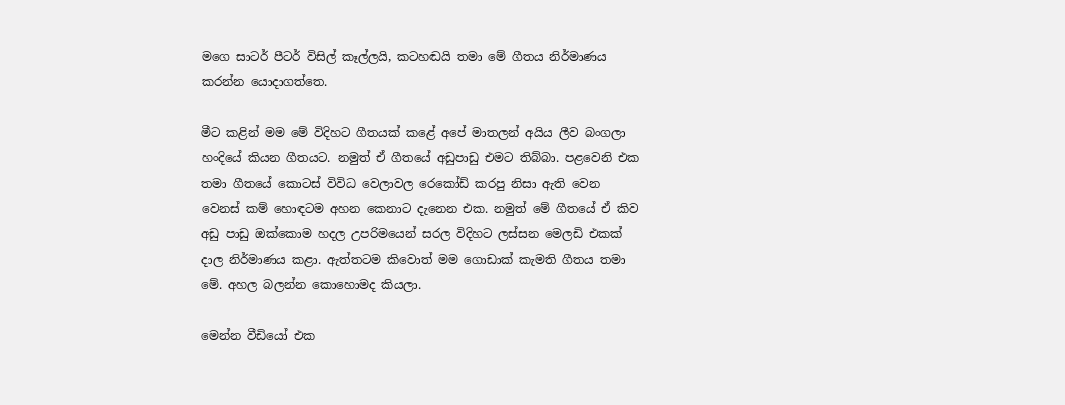මගෙ සාටර් පීටර් විසිල් කෑල්ලයි, කටහඬයි තමා මේ ගීතය නිර්මාණය කරන්න යොදාගත්තෙ.

මීට කළින් මම මේ විදිහට ගීතයක් කළේ අපේ මාතලන් අයිය ලීව බංගලා හංදියේ කියන ගීතයට. නමුත් ඒ ගීතයේ අඩුපාඩු එමට තිබ්බා. පළවෙනි එක තමා ගීතයේ කොටස් විවිධ වෙලාවල රෙකෝඩ් කරපු නිසා ඇති වෙන වෙනස් කම් හොඳටම අහන කෙනාට දැනෙන එක. නමුත් මේ ගීතයේ ඒ කිව අඩු පාඩු ඔක්කොම හදල උපරිමයෙන් සරල විදිහට ලස්සන මෙලඩි එකක් දාල නිර්මාණය කළා. ඇත්තටම කිවොත් මම ගොඩාක් කැමති ගීතය තමා මේ. අහල බලන්න කොහොමද කියලා.

මෙන්න වීඩියෝ එක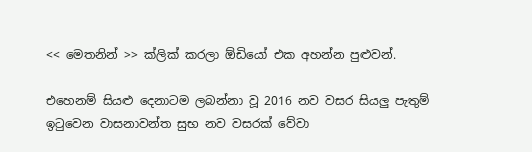<< මෙතනින් >> ක්ලික් කරලා ඕඩියෝ එක අහන්න පුළුවන්.

එහෙනම් සියළු දෙනාටම ලබන්නා වූ 2016 නව වසර සියලු පැතුම් ඉටුවෙන වාසනාවන්ත සුභ නව වසරක් වේවා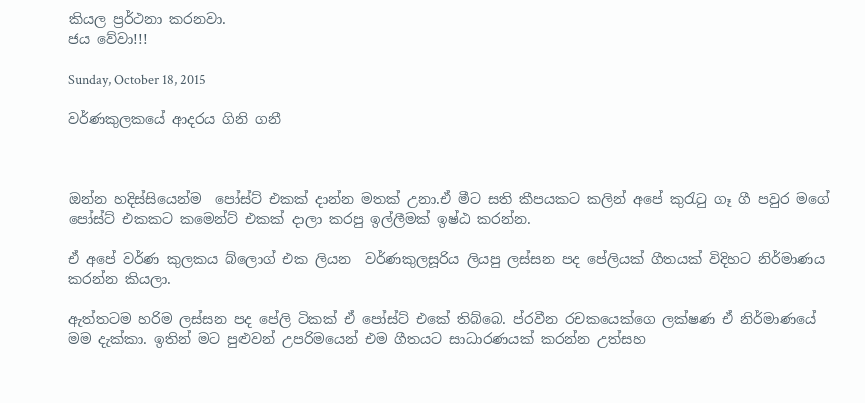කියල ප්‍රර්ථනා කරනවා.
ජය වේවා!!!

Sunday, October 18, 2015

වර්ණකුලකයේ ආදරය ගිනි ගනී



ඔන්න හදිස්සියෙන්ම  පෝස්ට් එකක් දාන්න මතක් උනා.ඒ මීට සති කීපයකට කලින් අපේ කුරැටු ගෑ ගී පවුර මගේ පෝස්ට් එකකට කමෙන්ට් එකක් දාලා කරපු ඉල්ලීමක් ඉෂ්ඨ කරන්න.

ඒ අපේ වර්ණ කුලකය බ්ලොග් එක ලියන  වර්ණකුලසූරිය ලියපු ලස්සන පද පේලියක් ගීතයක් විදිහට නිර්මාණය කරන්න කියලා.

ඇත්තටම හරිම ලස්සන පද පේලි ටිකක් ඒ පෝස්ට් එකේ තිබ්බෙ. ප්රවීන රචකයෙක්ගෙ ලක්ෂණ ඒ නිර්මාණයේ මම දැක්කා. ඉතින් මට පුළුවන් උපරිමයෙන් එම ගීතයට සාධාරණයක් කරන්න උත්සහ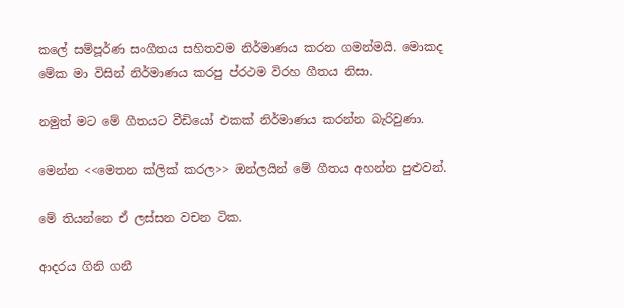කලේ සම්පූර්ණ සංගීතය සහිතවම නිර්මාණය කරන ගමන්මයි. මොකද මේක මා විසින් නිර්මාණය කරපු ප්රථම විරහ ගීතය නිසා.

නමුත් මට මේ ගීතයට වීඩියෝ එකක් නිර්මාණය කරන්න බැරිවුණා.

මෙන්න <<මෙතන ක්ලික් කරල>> ඔන්ලයින් මේ ගීතය අහන්න පුළුවන්.

මේ තියන්නෙ ඒ ලස්සන වචන ටික.

ආදරය ගිනි ගනී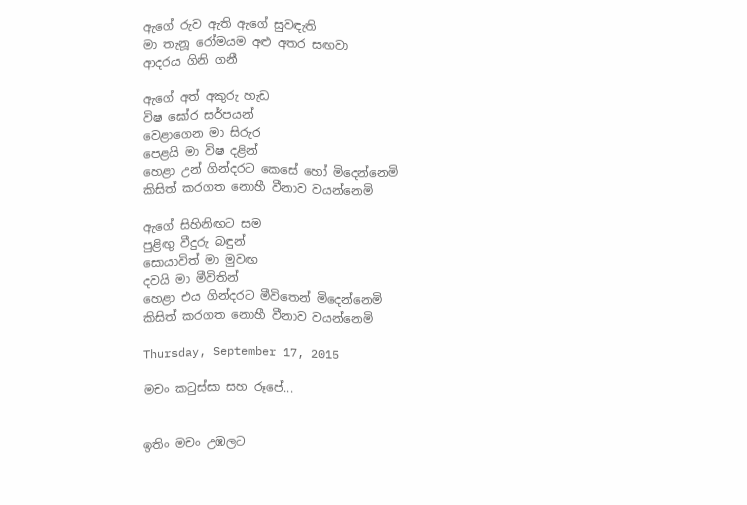ඇගේ රුව ඇති ඇගේ සුවඳැති
මා තැනූ රෝමයම අළු අතර සඟවා
ආදරය ගිනි ගනී

ඇගේ අත් අකුරු හැඩ
විෂ ඝෝර සර්පයන්
වෙළාගෙන මා සිරුර
පෙළයි මා විෂ දළින්
හෙළා උන් ගින්දරට කෙසේ හෝ මිදෙන්නෙමි
කිසිත් කරගත නොහී වීනාව වයන්නෙමි

ඇගේ සිහිනිඟට සම
පුළිඟු වීදුරු බඳුන්
සොයාවිත් මා මුවඟ
දවයි මා මීවිතින්
හෙළා එය ගින්දරට මීවිතෙන් මිදෙන්නෙමි
කිසිත් කරගත නොහී වීනාව වයන්නෙමි

Thursday, September 17, 2015

මචං කටුස්සා සහ රූපේ...


ඉතිං මචං උඹලට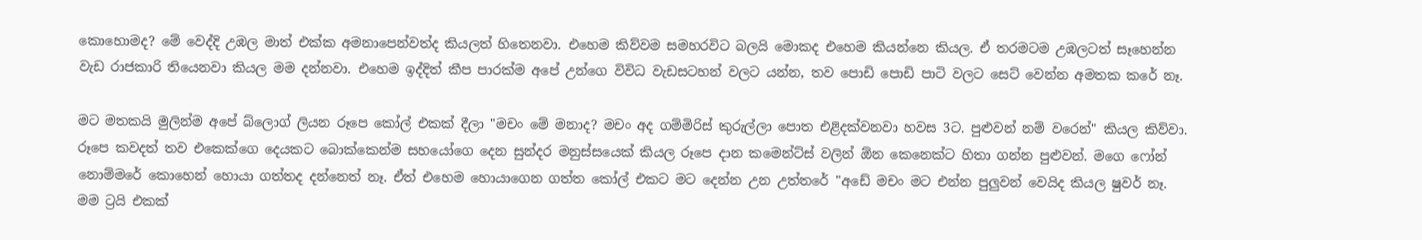කොහොමද? මේ වෙද්දි උඹල මාත් එක්ක අමනාපෙන්වත්ද කියලත් හිතෙනවා. එහෙම කිව්වම සමහරවිට බලයි මොකද එහෙම කියන්නෙ කියල. ඒ තරමටම උඹලටත් සෑහෙන්න වැඩ රාජකාරි තියෙනවා කියල මම දන්නවා. එහෙම ඉද්දිත් කීප පාරක්ම අපේ උන්ගෙ විවිධ වැඩසටහන් වලට යන්න, තව පොඩි පොඩි පාටි වලට සෙට් වෙන්න අමතක කරේ නෑ.

මට මතකයි මුලින්ම අපේ බ්ලොග් ලියන රූපෙ කෝල් එකක් දීලා "මචං මේ මනාද? මචං අද ගම්මිරිස් කුරුල්ලා පොත එළිදක්වනවා හවස 3ට. පුළුවන් නම් වරෙන්" කියල කිව්වා. රූපෙ කවදත් තව එකෙක්ගෙ දෙයකට බොක්කෙන්ම සහයෝගෙ දෙන සුන්දර මනුස්සයෙක් කියල රූපෙ දාන කමෙන්ට්ස් වලින් ඕන කෙනෙක්ට හිතා ගන්න පුළුවන්. මගෙ ෆෝන් නොම්මරේ කොහෙන් හොයා ගත්තද දන්නෙත් නෑ. ඒත් එහෙම හොයාගෙන ගත්ත කෝල් එකට මට දෙන්න උන උත්තරේ "අඩේ මචං මට එන්න පුලුවන් වෙයිද කියල ෂුවර් නෑ.  මම ට්‍රයි එකක්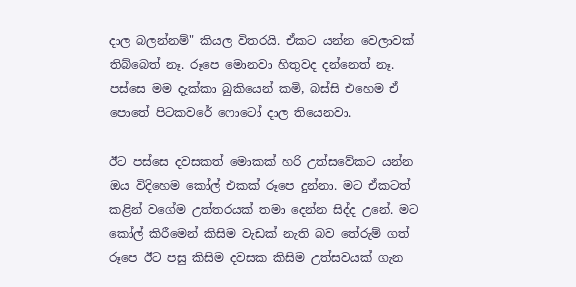දාල බලන්නම්" කියල විතරයි. ඒකට යන්න වෙලාවක් තිබ්බෙත් නෑ. රූපෙ මොනවා හිතුවද දන්නෙත් නෑ. පස්සෙ මම දැක්කා බුකියෙන් කමි, බස්සි එහෙම ඒ පොතේ පිටකවරේ ෆොටෝ දාල තියෙනවා.

ඊට පස්සෙ දවසකත් මොකක් හරි උත්සවේකට යන්න ඔය විදිහෙම කෝල් එකක් රූපෙ දුන්නා. මට ඒකටත් කළින් වගේම උත්තරයක් තමා දෙන්න සිද්ද උනේ. මට කෝල් කිරීමෙන් කිසිම වැඩක් නැති බව තේරුම් ගත් රූපෙ ඊට පසු කිසිම දවසක කිසිම උත්සවයක් ගැන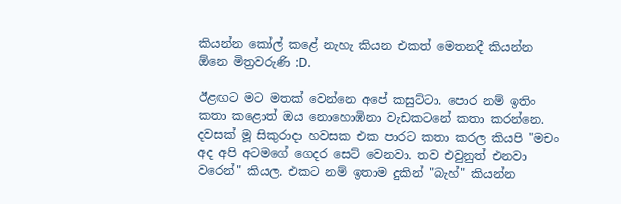කියන්න කෝල් කළේ නැහැ කියන එකත් මෙතනදී කියන්න ඕනෙ මිත්‍රවරුණි :D.

ඊළඟට මට මතක් වෙන්නෙ අපේ කසුට්ටා. පොර නම් ඉතිං කතා කළොත් ඔය නොහොඹිනා වැඩකටනේ කතා කරන්නෙ. දවසක් මූ සිකුරාදා හවසක එක පාරට කතා කරල කියපි "මචං අද අපි අටමගේ ගෙදර සෙට් වෙනවා. තව එවුනුත් එනවා වරෙන්" කියල. එකට නම් ඉතාම දුකින් "බැහ්" කියන්න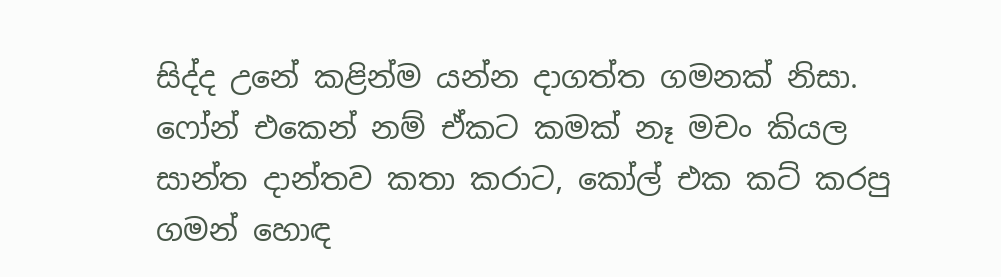සිද්ද උනේ කළින්ම යන්න දාගත්ත ගමනක් නිසා. ෆෝන් එකෙන් නම් ඒකට කමක් නෑ මචං කියල සාන්ත දාන්තව කතා කරාට, කෝල් එක කට් කරපු ගමන් හොඳ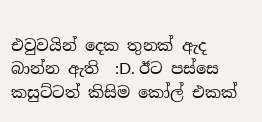එවුවයින් දෙක තුනක් ඇද බාන්න ඇති  :D. ඊට පස්සෙ කසුට්ටත් කිසිම කෝල් එකක්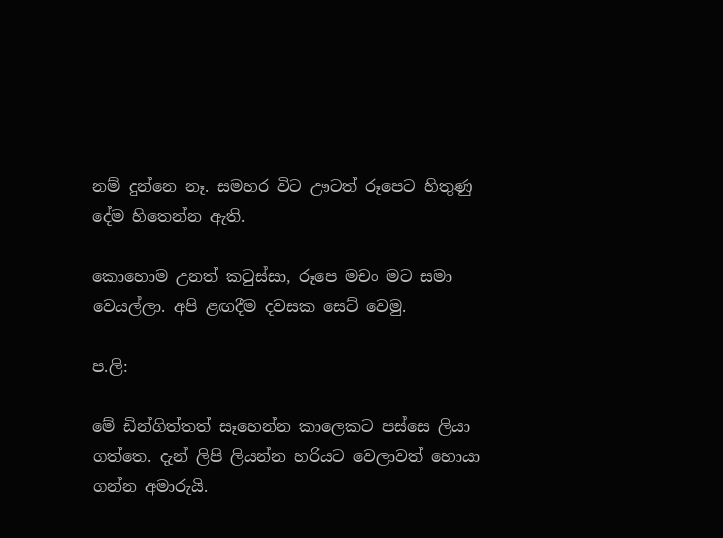නම් දුන්නෙ නෑ. සමහර විට ඌටත් රූපෙට හිතුණු දේම හිතෙන්න ඇති.

කොහොම උනත් කටුස්සා, රූපෙ මචං මට සමා වෙයල්ලා. අපි ළඟදීම දවසක සෙට් වෙමු.

ප.ලි:

මේ ඩින්ගිත්තත් සෑහෙන්න කාලෙකට පස්සෙ ලියා ගත්තෙ. දැන් ලිපි ලියන්න හරියට වෙලාවත් හොයා ගන්න අමාරුයි.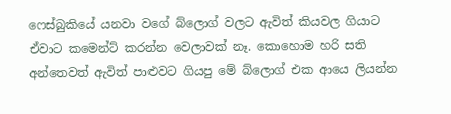ෆෙස්බුකියේ යනවා වගේ බ්ලොග් වලට ඇවිත් කියවල ගියාට ඒවාට කමෙන්ට් කරන්න වෙලාවක් නෑ. කොහොම හරි සති අන්තෙවත් ඇවිත් පාළුවට ගියපු මේ බ්ලොග් එක ආයෙ ලියන්න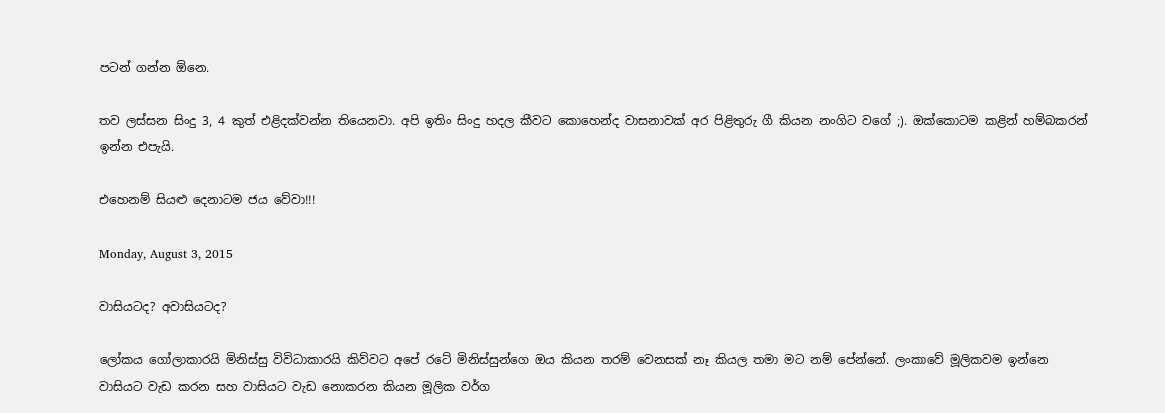පටන් ගන්න ඕනෙ.

තව ලස්සන සිංදු 3, 4 කුත් එළිදක්වන්න තියෙනවා. අපි ඉතිං සිංදු හදල කීවට කොහෙන්ද වාසනාවක් අර පිළිතුරු ගී කියන නංගිට වගේ ;). ඔක්කොටම කළින් හම්බකරන් ඉන්න එපැයි.

එහෙනම් සියළු දෙනාටම ජය වේවා!!!

Monday, August 3, 2015

වාසියටද? අවාසියටද?

ලෝකය ගෝලාකාරයි මිනිස්සු විවිධාකාරයි කිව්වට අපේ රටේ මිනිස්සුන්ගෙ ඔය කියන තරම් වෙනසක් නෑ කියල තමා මට නම් පේන්නේ. ලංකාවේ මූලිකවම ඉන්නෙ වාසියට වැඩ කරන සහ වාසියට වැඩ නොකරන කියන මූලික වර්ග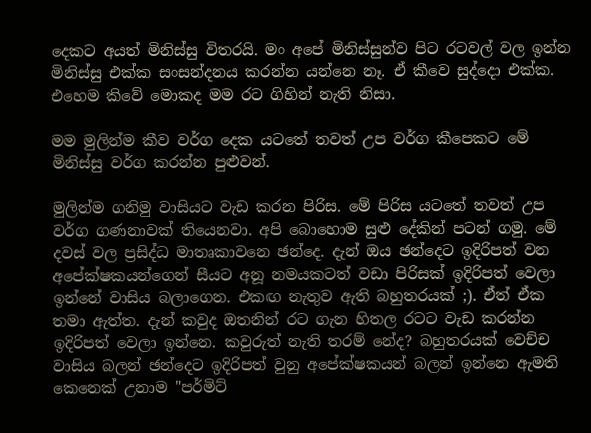දෙකට අයත් මිනිස්සු විතරයි. මං අපේ මිනිස්සුන්ව පිට රටවල් වල ඉන්න මිනිස්සු එක්ක සංසන්දනය කරන්න යන්නෙ නෑ. ඒ කීවෙ සුද්දො එක්ක. එහෙම කිවේ මොකද මම රට ගිහින් නැති නිසා.

මම මුලින්ම කීව වර්ග දෙක යටතේ තවත් උප වර්ග කීපෙකට මේ මිනිස්සු වර්ග කරන්න පුළුවන්.

මුලින්ම ගනිමු වාසියට වැඩ කරන පිරිස. මේ පිරිස යටතේ තවත් උප වර්ග ගණනාවක් තියෙනවා. අපි බොහොම සුළු දේකින් පටන් ගමු. මේ දවස් වල ප්‍රසිද්ධ මාතෘකාවනෙ ඡන්දෙ. දැන් ඔය ඡන්දෙට ඉදිරිපත් වන අපේක්ෂකයන්ගෙන් සීයට අනූ නමයකටත් වඩා පිරිසක් ඉදිරිපත් වෙලා ඉන්නේ වාසිය බලාගෙන. එකඟ නැතුව ඇති බහුතරයක් ;). ඒත් ඒක තමා ඇත්ත. දැන් කවුද ඔතනින් රට ගැන හිතල රටට වැඩ කරන්න ඉදිරිපත් වෙලා ඉන්නෙ. කවුරුත් නැති තරම් නේද? බහුතරයක් වෙච්ච වාසිය බලන් ඡන්දෙට ඉදිරිපත් වුනු අපේක්ෂකයන් බලන් ඉන්නෙ ඇමති කෙනෙක් උනාම "පර්මිට්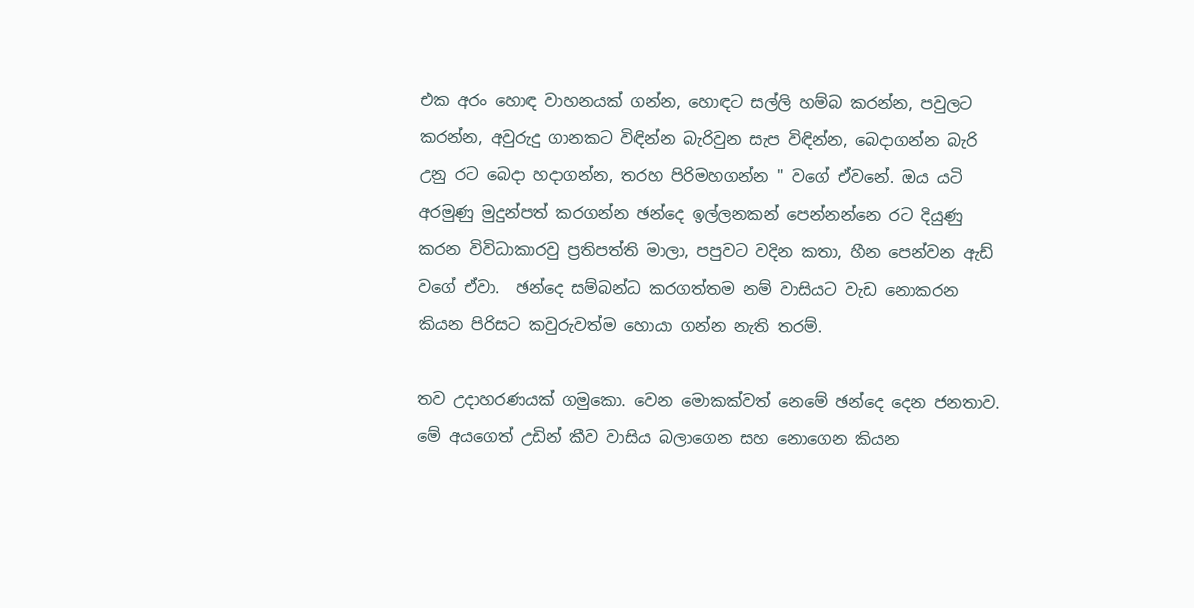එක අරං හොඳ වාහනයක් ගන්න, හොඳට සල්ලි හම්බ කරන්න, පවුලට කරන්න, අවුරුදු ගානකට විඳින්න බැරිවුන සැප විඳින්න, බෙදාගන්න බැරි උනු රට බෙදා හදාගන්න, තරහ පිරිමහගන්න " වගේ ඒවනේ. ඔය යටි අරමුණු මුදුන්පත් කරගන්න ඡන්දෙ ඉල්ලනකන් පෙන්නන්නෙ රට දියුණු කරන විවිධාකාරවු ප්‍රතිපත්ති මාලා, පපුවට වදින කතා, හීන පෙන්වන ඇඩ් වගේ ඒවා.  ඡන්දෙ සම්බන්ධ කරගත්තම නම් වාසියට වැඩ නොකරන කියන පිරිසට කවුරුවත්ම හොයා ගන්න නැති තරම්.

තව උදාහරණයක් ගමුකො. වෙන මොකක්වත් නෙමේ ඡන්දෙ දෙන ජනතාව. මේ අයගෙත් උඩින් කීව වාසිය බලාගෙන සහ නොගෙන කියන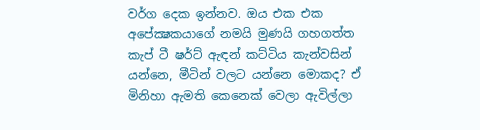වර්ග දෙක ඉන්නව. ඔය එක එක අපේක්‍ෂකයාගේ නමයි මුණයි ගහගත්ත කැප් ටී ෂර්ට් ඇඳන් කට්ටිය කැන්වසින් යන්නෙ, මීටින් වලට යන්නෙ මොකද? ඒ මිනිහා ඇමති කෙනෙක් වෙලා ඇවිල්ලා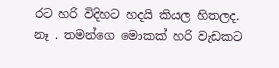රට හරි විදිහට හදයි කියල හිතලද. නෑ . තමන්ගෙ මොකක් හරි වැඩකට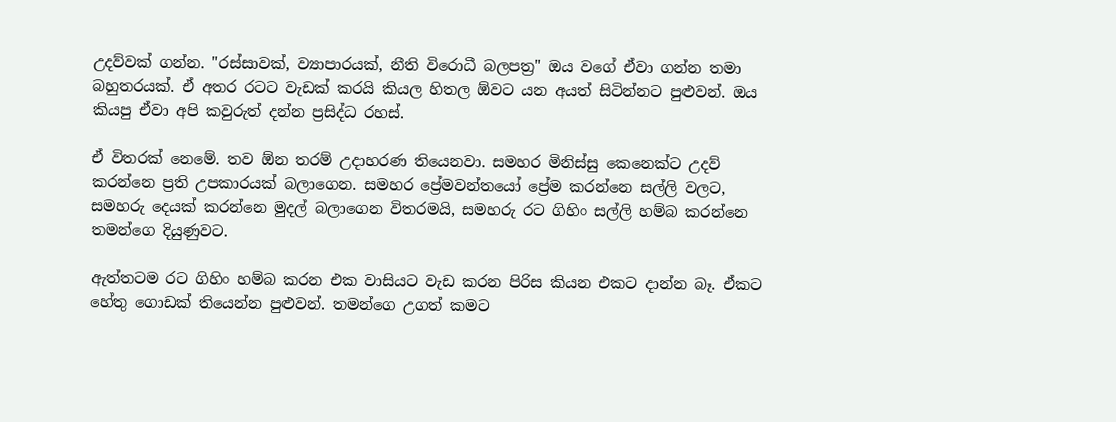උදව්වක් ගන්න. "රස්සාවක්, ව්‍යාපාරයක්, නීති විරොධී බලපත්‍ර" ඔය වගේ ඒවා ගන්න තමා බහුතරයක්. ඒ අතර රටට වැඩක් කරයි කියල හිතල ඕවට යන අයත් සිටින්නට පුළුවන්. ඔය කියපු ඒවා අපි කවුරුත් දන්න ප්‍රසිද්ධ රහස්.

ඒ විතරක් නෙමේ. තව ඕන තරම් උදාහරණ තියෙනවා. සමහර මිනිස්සු කෙනෙක්ට උදව් කරන්නෙ ප්‍රති උපකාරයක් බලාගෙන. සමහර ප්‍රේමවන්තයෝ ප්‍රේම කරන්නෙ සල්ලි වලට, සමහරු දෙයක් කරන්නෙ මුදල් බලාගෙන විතරමයි, සමහරු රට ගිහිං සල්ලි හම්බ කරන්නෙ තමන්ගෙ දියුණුවට.

ඇත්තටම රට ගිහිං හම්බ කරන එක වාසියට වැඩ කරන පිරිස කියන එකට දාන්න බෑ. ඒකට හේතු ගොඩක් තියෙන්න පුළුවන්. තමන්ගෙ උගත් කමට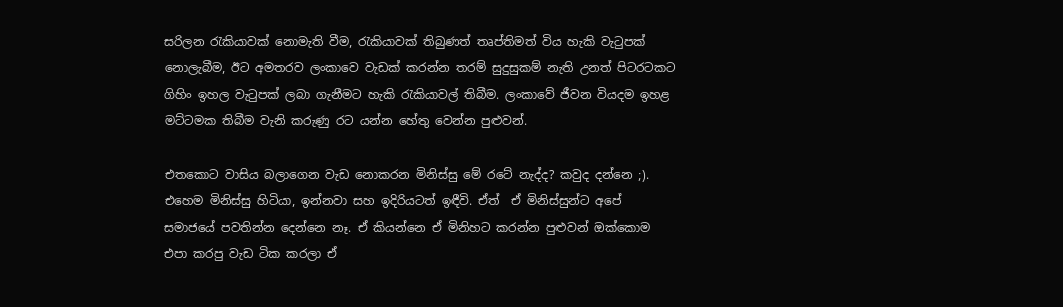සරිලන රැකියාවක් නොමැති වීම, රැකියාවක් තිබුණත් තෘප්තිමත් විය හැකි වැටුපක් නොලැබීම, ඊට අමතරව ලංකාවෙ වැඩක් කරන්න තරම් සුදුසුකම් නැති උනත් පිටරටකට ගිහිං ඉහල වැටුපක් ලබා ගැනීමට හැකි රැකියාවල් තිබීම. ලංකාවේ ජීවන වියදම ඉහළ මට්ටමක තිබීම වැනි කරුණු රට යන්න හේතු වෙන්න පුළුවන්.

එතකොට වාසිය බලාගෙන වැඩ නොකරන මිනිස්සු මේ රටේ නැද්ද? කවුද දන්නෙ ;). එහෙම මිනිස්සු හිටියා, ඉන්නවා සහ ඉදිරියටත් ඉඳීවි. ඒත්  ඒ මිනිස්සුන්ට අපේ සමාජයේ පවතින්න දෙන්නෙ නෑ. ඒ කියන්නෙ ඒ මිනිහට කරන්න පුළුවන් ඔක්කොම  එපා කරපු වැඩ ටික කරලා ඒ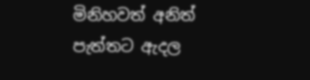මිනිහවත් අනිත් පැත්තට ඇදල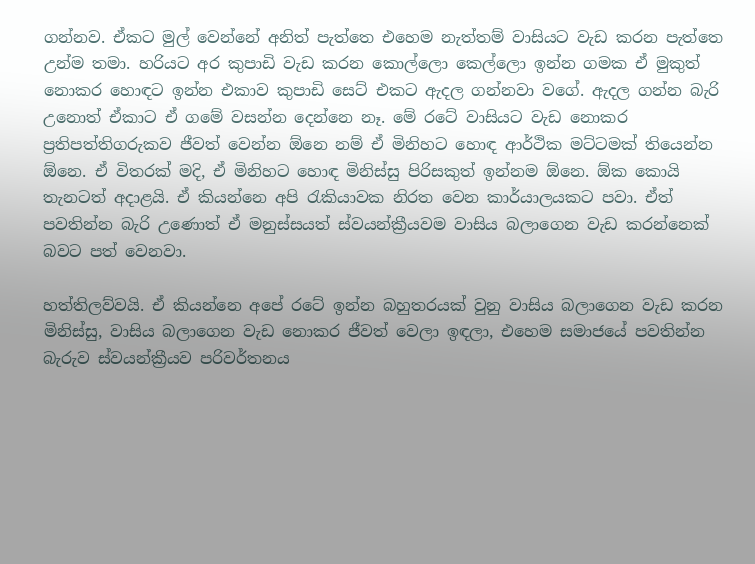ගන්නව. ඒකට මුල් වෙන්නේ අනිත් පැත්තෙ එහෙම නැත්තම් වාසියට වැඩ කරන පැත්තෙ උන්ම තමා. හරියට අර කුපාඩි වැඩ කරන කොල්ලො කෙල්ලො ඉන්න ගමක ඒ මුකුත් නොකර හොඳට ඉන්න එකාව කුපාඩි සෙට් එකට ඇදල ගන්නවා වගේ. ඇදල ගන්න බැරි උනොත් ඒකාට ඒ ගමේ වසන්න දෙන්නෙ නෑ. මේ රටේ වාසියට වැඩ නොකර ප්‍රතිපත්තිගරුකව ජීවත් වෙන්න ඕනෙ නම් ඒ මිනිහට හොඳ ආර්ථික මට්ටමක් තියෙන්න ඕනෙ. ඒ විතරක් මදි, ඒ මිනිහට හොඳ මිනිස්සු පිරිසකුත් ඉන්නම ඕනෙ. ඕක කොයි තැනටත් අදාළයි. ඒ කියන්නෙ අපි රැකියාවක නිරත වෙන කාර්යාලයකට පවා. ඒත් පවතින්න බැරි උණොත් ඒ මනුස්සයත් ස්වයන්ක්‍රීයවම වාසිය බලාගෙන වැඩ කරන්නෙක් බවට පත් වෙනවා.

හත්තිලව්වයි. ඒ කියන්නෙ අපේ රටේ ඉන්න බහුතරයක් වුනු වාසිය බලාගෙන වැඩ කරන මිනිස්සු, වාසිය බලාගෙන වැඩ නොකර ජීවත් වෙලා ඉඳලා, එහෙම සමාජයේ පවතින්න බැරුව ස්වයන්ක්‍රීයව පරිවර්තනය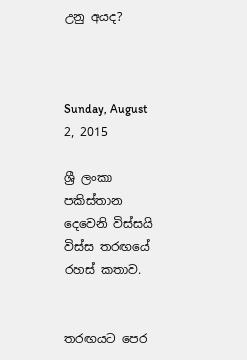උනු අයද?



Sunday, August 2, 2015

ශ්‍රී ලංකා පකිස්තාන දෙවෙනි විස්සයි විස්ස තරඟයේ රහස් කතාව.


තරඟයට පෙර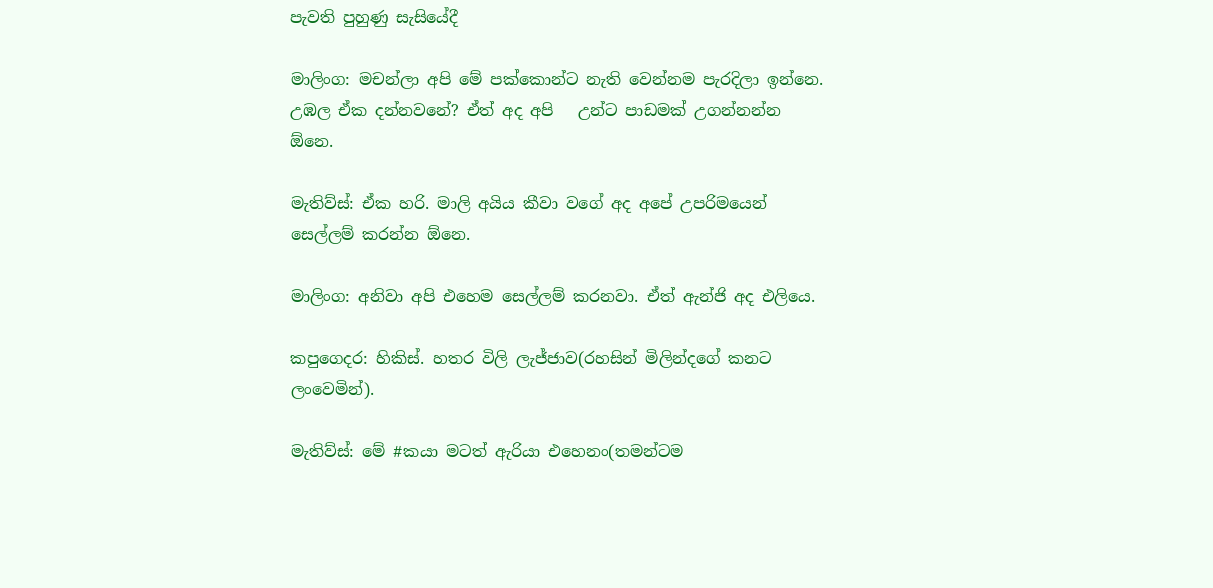පැවති පුහුණු සැසියේදී

මාලිංග: මචන්ලා අපි මේ පක්කොන්ට නැති වෙන්නම පැරදිලා ඉන්නෙ. උඹල ඒක දන්නවනේ? ඒත් අද අපි   උන්ට පාඩමක් උගන්නන්න ඕනෙ.

මැතිව්ස්: ඒක හරි. මාලි අයිය කීවා වගේ අද අපේ උපරිමයෙන් සෙල්ලම් කරන්න ඕනෙ.

මාලිංග: අනිවා අපි එහෙම සෙල්ලම් කරනවා. ඒත් ඇන්ජි අද එලියෙ.

කපුගෙදර: හිකිස්. හතර විලි ලැජ්ජාව(රහසින් මිලින්දගේ කනට ලංවෙමින්).

මැතිව්ස්: මේ #කයා මටත් ඇරියා එහෙනං(තමන්ටම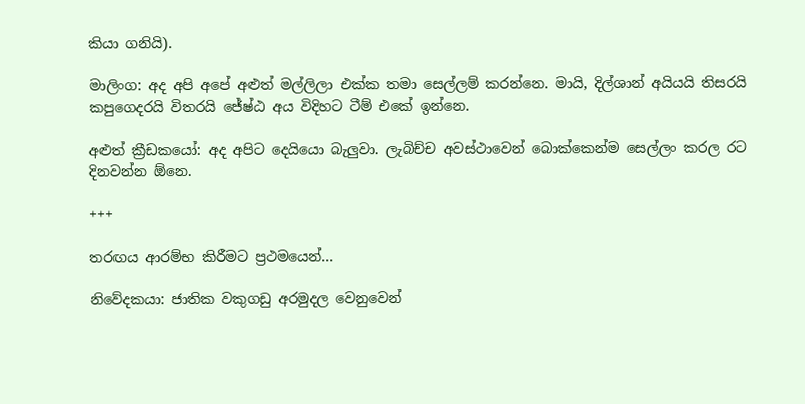කියා ගනියි).

මාලිංග: අද අපි අපේ අළුත් මල්ලිලා එක්ක තමා සෙල්ලම් කරන්නෙ. මායි, දිල්ශාන් අයියයි තිසරයි      කපුගෙදරයි විතරයි ජේෂ්ඨ අය විදිහට ටීම් එකේ ඉන්නෙ.

අළුත් ක්‍රීඩකයෝ: අද අපිට දෙයියො බැලුවා. ලැබිච්ච අවස්ථාවෙන් බොක්කෙන්ම සෙල්ලං කරල රට       දිනවන්න ඕනෙ.

+++

තරඟය ආරම්භ කිරීමට ප්‍රථමයෙන්...

නිවේදකයා: ජාතික වකුගඩු අරමුදල වෙනුවෙන්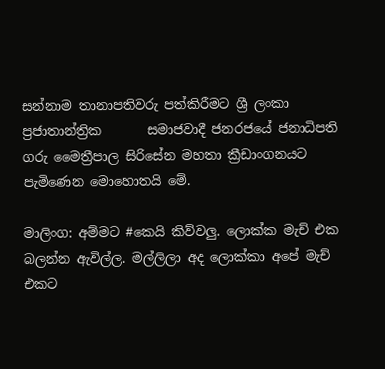සන්නාම තානාපතිවරු පත්කිරීමට ශ්‍රී ලංකා ප්‍රජාතාන්ත්‍රික       සමාජවාදී ජනරජයේ ජනාධිපති ගරු මෛත්‍රීපාල සිරිසේන මහතා ක්‍රීඩාංගනයට පැමිණෙන මොහොතයි මේ.

මාලිංග: අම්මට #කෙයි කිව්වලු. ලොක්ක මැච් එක බලන්න ඇවිල්ල. මල්ලිලා අද ලොක්කා අපේ මැච් එකට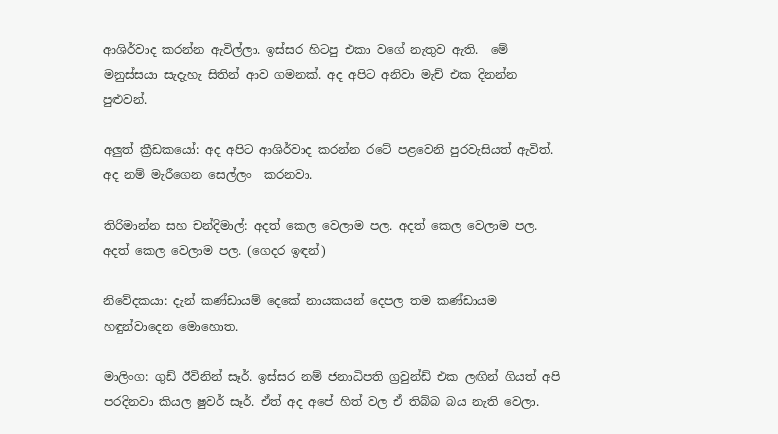ආශිර්වාද කරන්න ඇවිල්ලා. ඉස්සර හිටපු එකා වගේ නැතුව ඇති.  මේ මනුස්සයා සැදැහැ සිතින් ආව ගමනක්. අද අපිට අනිවා මැච් එක දිනන්න පුළුවන්.

අලුත් ක්‍රීඩකයෝ: අද අපිට ආශිර්වාද කරන්න රටේ පළවෙනි පුරවැසියත් ඇවිත්. අද නම් මැරීගෙන සෙල්ලං  කරනවා.

තිරිමාන්න සහ චන්දිමාල්: අදත් කෙල වෙලාම පල. අදත් කෙල වෙලාම පල. අදත් කෙල වෙලාම පල. (ගෙදර ඉඳන්)

නිවේදකයා: දැන් කණ්ඩායම් දෙකේ නායකයන් දෙපල තම කණ්ඩායම හඳුන්වාදෙන මොහොත.

මාලිංග: ගුඩ් ඊවිනින් සෑර්. ඉස්සර නම් ජනාධිපති ග්‍රවුන්ඩ් එක ලඟින් ගියත් අපි පරදිනවා කියල ෂුවර් සෑර්. ඒත් අද අපේ හිත් වල ඒ තිබ්බ බය නැති වෙලා.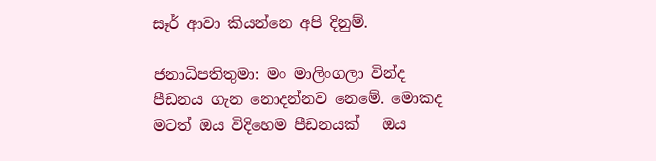සෑර් ආවා කියන්නෙ අපි දිනුම්.

ජනාධිපතිතුමා: මං මාලිංගලා වින්ද පීඩනය ගැන නොදන්නව නෙමේ. මොකද මටත් ඔය විදිහෙම පීඩනයක්   ඔය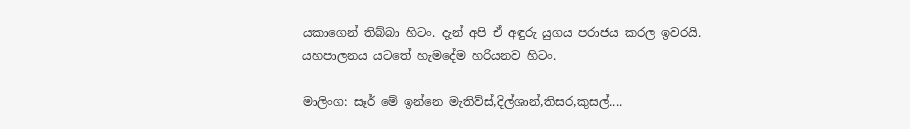යකාගෙන් තිබ්බා හිටං. දැන් අපි ඒ අඳුරු යුගය පරාජය කරල ඉවරයි. යහපාලනය යටතේ හැමදේම හරියනව හිටං.

මාලිංග: සෑර් මේ ඉන්නෙ මැතිව්ස්,දිල්ශාන්,තිසර,කුසල්....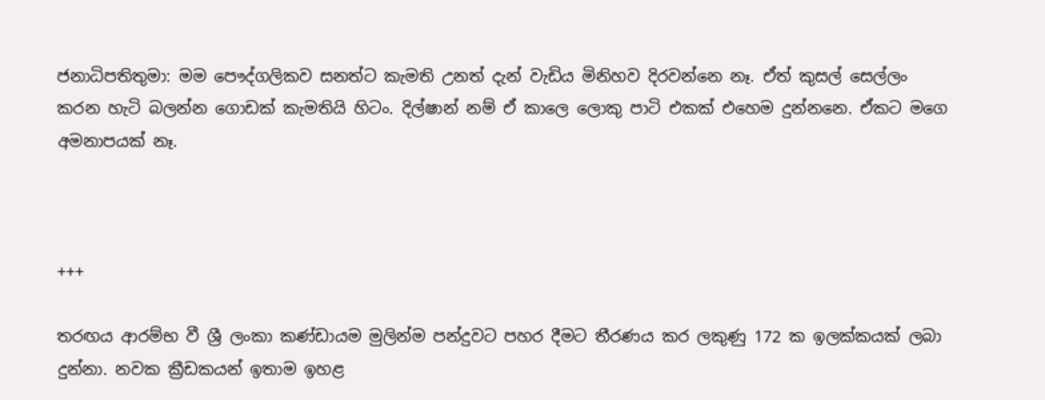ජනාධිපතිතුමා: මම පෞද්ගලිකව සනත්ට කැමති උනත් දැන් වැඩිය මිනිහව දිරවන්නෙ නෑ. ඒත් කුසල් සෙල්ලං කරන හැටි බලන්න ගොඩක් කැමතියි හිටං. දිල්ෂාන් නම් ඒ කාලෙ ලොකු පාටි එකක් එහෙම දුන්නනෙ. ඒකට මගෙ අමනාපයක් නෑ.



+++

තරඟය ආරම්භ වී ශ්‍රී ලංකා කණ්ඩායම මුලින්ම පන්දුවට පහර දීමට තීරණය කර ලකුණු 172 ක ඉලක්කයක් ලබා දුන්නා. නවක ක්‍රීඩකයන් ඉතාම ඉහළ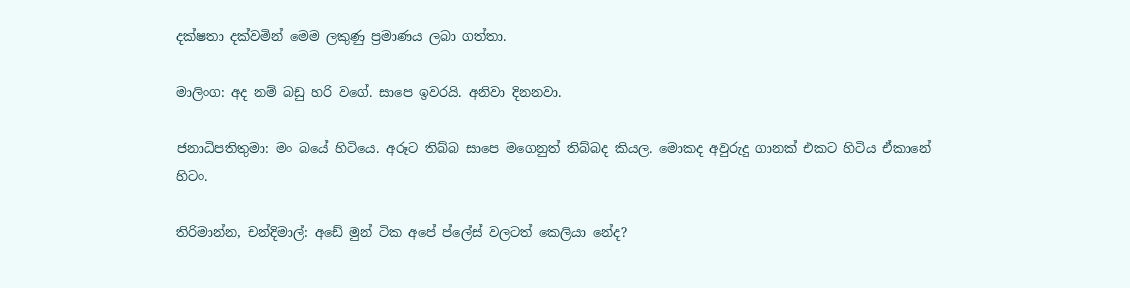දක්ෂතා දක්වමින් මෙම ලකුණු ප්‍රමාණය ලබා ගත්තා.

මාලිංග: අද නම් බඩු හරි වගේ. සාපෙ ඉවරයි. අනිවා දිනනවා.

ජනාධිපතිතුමා: මං බයේ හිටියෙ. අරූට තිබ්බ සාපෙ මගෙනුත් තිබ්බද කියල. මොකද අවුරුදු ගානක් එකට හිටිය ඒකානේ හිටං.

තිරිමාන්න, චන්දිමාල්: අඩේ මුන් ටික අපේ ප්ලේස් වලටත් කෙලියා නේද?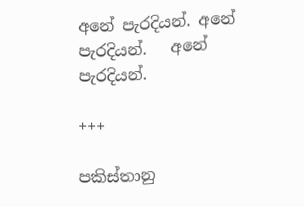අනේ පැරදියන්. අනේ පැරදියන්.   අනේ පැරදියන්.

+++

පකිස්තානු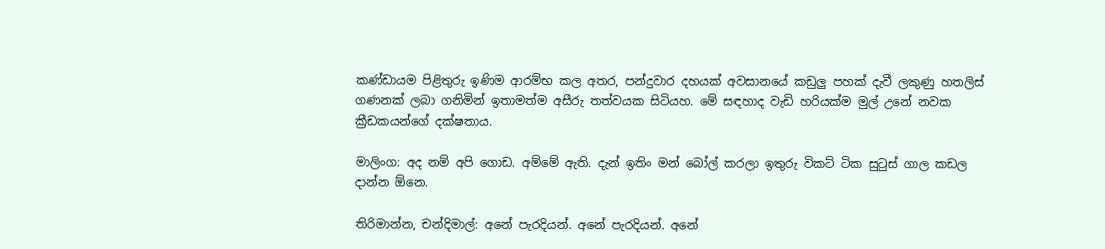කණ්ඩායම පිළිතුරු ඉණිම ආරම්භ කල අතර, පන්දුවාර දහයක් අවසානයේ කඩුලු පහක් දැවී ලකුණු හතලිස් ගණනක් ලබා ගනිමින් ඉතාමත්ම අසීරු තත්වයක සිටියහ. මේ සඳහාද වැඩි හරියක්ම මුල් උනේ නවක ක්‍රීඩකයන්ගේ දක්ෂතාය.

මාලිංග: අද නම් අපි ගොඩ. අම්මේ ඇති. දැන් ඉතිං මන් බෝල් කරලා ඉතුරු විකට් ටික සුටුස් ගාල කඩල         දාන්න ඕනෙ.

තිරිමාන්න, චන්දිමාල්: අනේ පැරදියන්. අනේ පැරදියන්. අනේ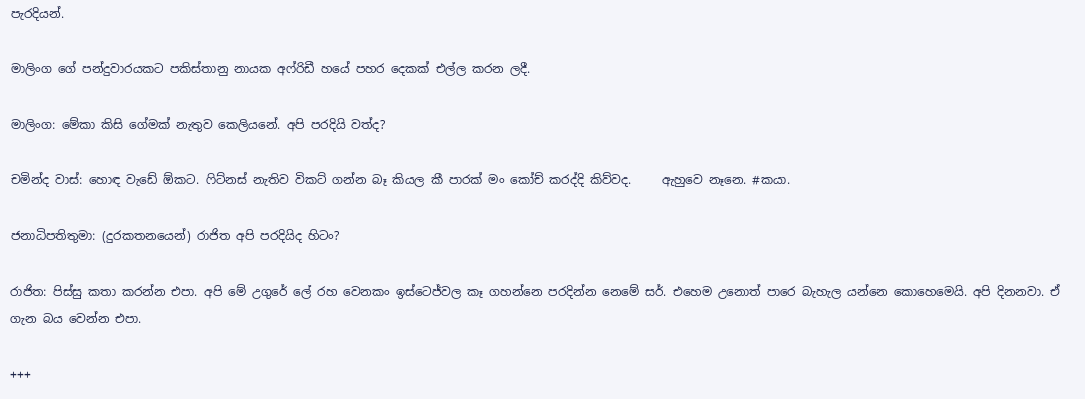පැරදියන්.

මාලිංග ගේ පන්දුවාරයකට පකිස්තානු නායක අෆ්රිඩී හයේ පහර දෙකක් එල්ල කරන ලදී.

මාලිංග: මේකා කිසි ගේමක් නැතුව කෙලියනේ. අපි පරදියි වත්ද?

චමින්ද වාස්: හොඳ වැඩේ ඕකට. ෆිට්නස් නැතිව විකට් ගන්න බෑ කියල කී පාරක් මං කෝච් කරද්දි කිව්වද.     ඇහුවෙ නෑනෙ. #කයා.

ජනාධිපතිතුමා: (දුරකතනයෙන්) රාජිත අපි පරදියිද හිටං?

රාජිත: පිස්සු කතා කරන්න එපා. අපි මේ උගුරේ ලේ රහ වෙනකං ඉස්ටෙජ්වල කෑ ගහන්නෙ පරදින්න නෙමේ සර්. එහෙම උනොත් පාරෙ බැහැල යන්නෙ කොහෙමෙයි. අපි දිනනවා. ඒ ගැන බය වෙන්න එපා.

+++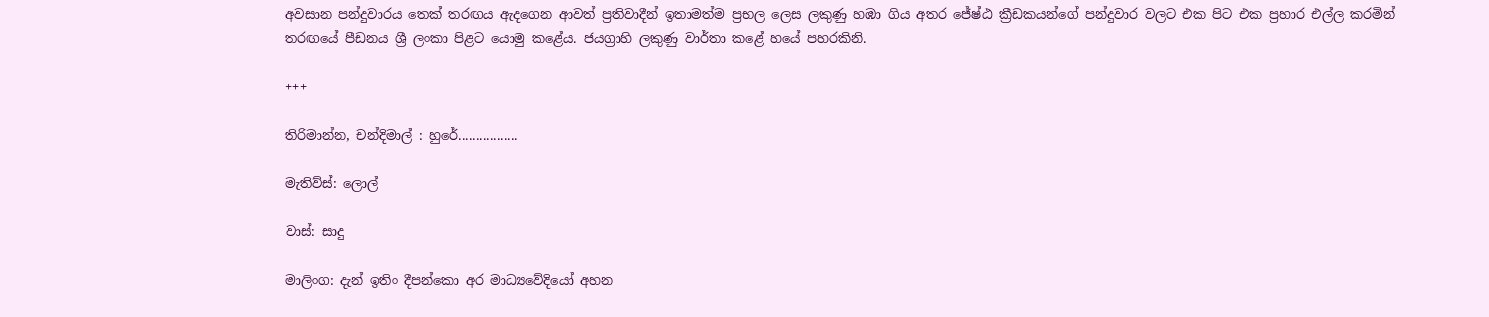අවසාන පන්දුවාරය තෙක් තරඟය ඇදගෙන ආවත් ප්‍රතිවාදීන් ඉතාමත්ම ප්‍රභල ලෙස ලකුණු හඹා ගිය අතර ජේෂ්ඨ ක්‍රීඩකයන්ගේ පන්දුවාර වලට එක පිට එක ප්‍රහාර එල්ල කරමින් තරඟයේ පීඩනය ශ්‍රී ලංකා පිළට යොමු කළේය. ජයග්‍රාහි ලකුණු වාර්තා කළේ හයේ පහරකිනි.

+++

තිරිමාන්න, චන්දිමාල් : හුරේ.................

මැතිව්ස්: ලොල්

වාස්: සාදු

මාලිංග: දැන් ඉතිං දීපන්කො අර මාධ්‍යවේදියෝ අහන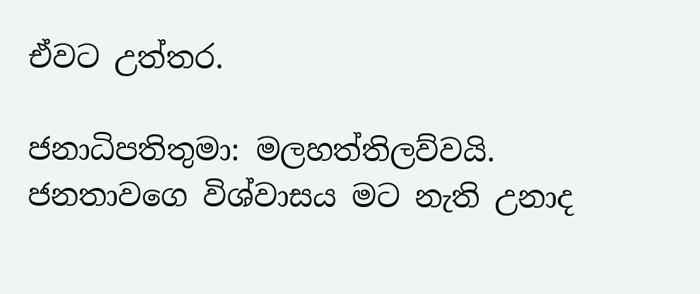ඒවට උත්තර.

ජනාධිපතිතුමා: මලහත්තිලව්වයි. ජනතාවගෙ විශ්වාසය මට නැති උනාද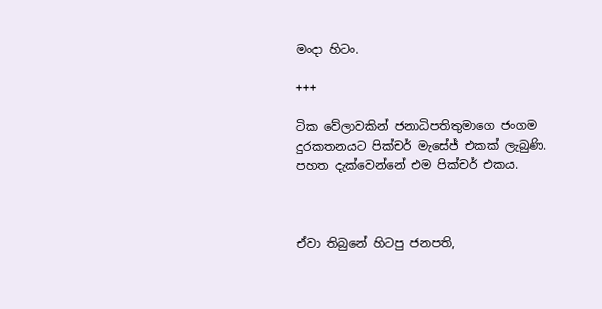මංදා හිටං.

+++

ටික වේලාවකින් ජනාධිපතිතුමාගෙ ජංගම දුරකතනයට පික්චර් මැසේජ් එකක් ලැබුණි. පහත දැක්වෙන්නේ එම පික්චර් එකය.



ඒවා තිබුනේ හිටපු ජනපති,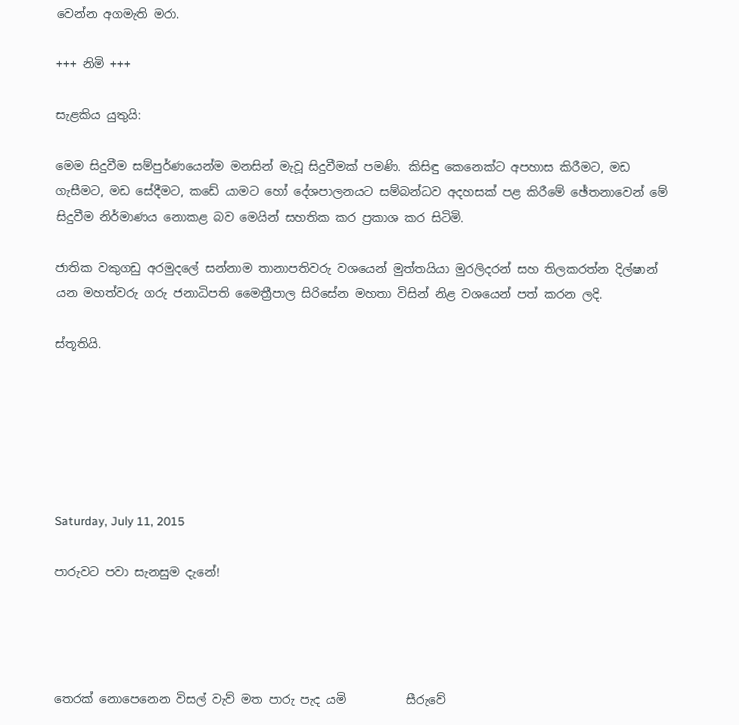වෙන්න අගමැති මරා.

+++ නිමි +++

සැළකිය යුතුයි:

මෙම සිදුවීම සම්පුර්ණයෙන්ම මනසින් මැවූ සිදුවීමක් පමණි. කිසිඳු කෙනෙක්ට අපහාස කිරීමට, මඩ ගැසීමට, මඩ සේදීමට, කඩේ යාමට හෝ දේශපාලනයට සම්බන්ධව අදහසක් පළ කිරීමේ ඡේතනාවෙන් මේ සිදුවීම නිර්මාණය නොකළ බව මෙයින් සහතික කර ප්‍රකාශ කර සිටිමි.

ජාතික වකුගඩු අරමුදලේ සන්නාම තානාපතිවරු වශයෙන් මුත්තයියා මුරලිදරන් සහ තිලකරත්න දිල්ෂාන් යන මහත්වරු ගරු ජනාධිපති මෛත්‍රීපාල සිරිසේන මහතා විසින් නිළ වශයෙන් පත් කරන ලදි.

ස්තූතියි.






Saturday, July 11, 2015

පාරුවට පවා සැනසුම දැනේ!




තෙරක් නොපෙනෙන විසල් වැව් මත පාරු පැද යමි          සීරුවේ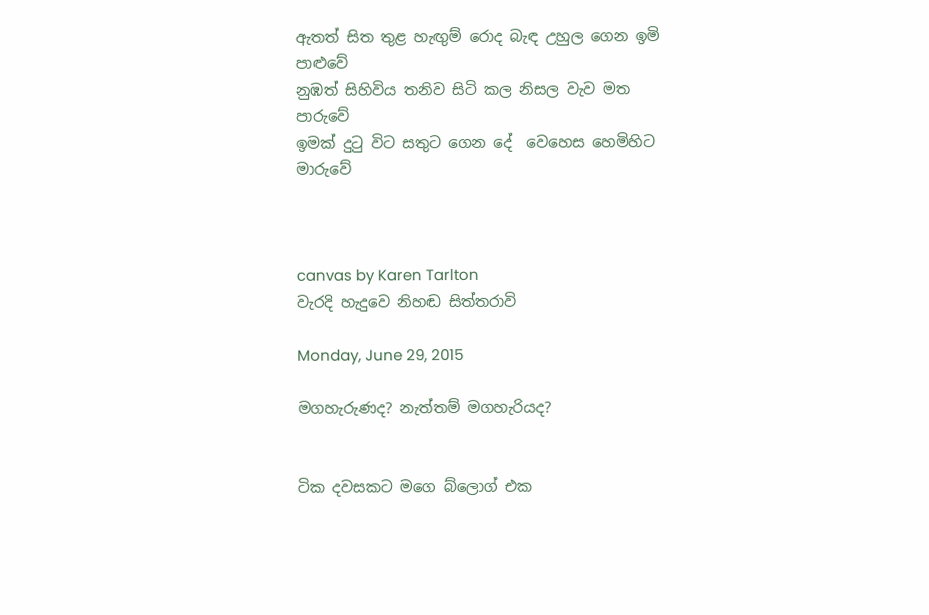ඇතත් සිත තුළ හැඟුම් රොද බැඳ උහුල ගෙන ඉමි            පාළුවේ
නුඹත් සිහිවිය තනිව සිටි කල නිසල වැව මත                  පාරුවේ
ඉමක් දුටු විට සතුට ගෙන දේ  වෙහෙස හෙමිහිට            මාරුවේ



canvas by Karen Tarlton
වැරදි හැදුවෙ නිහඬ සිත්තරාවි

Monday, June 29, 2015

මගහැරුණද? නැත්තම් මගහැරියද?


ටික දවසකට මගෙ බ්ලොග් එක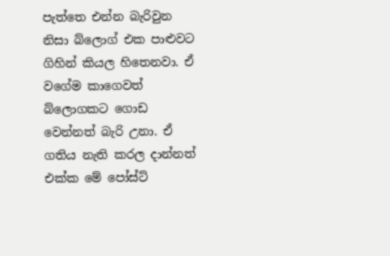පැත්තෙ එන්න බැරිවුන නිසා බ්ලොග් එක පාළුවට ගිහින් කියල හිතෙනවා. ඒ වගේම කාගෙවත් බ්ලොගකට ගොඩ වෙන්නත් බැරි උනා. ඒ ගතිය නැති කරල දාන්නත් එක්ක මේ පෝස්ට්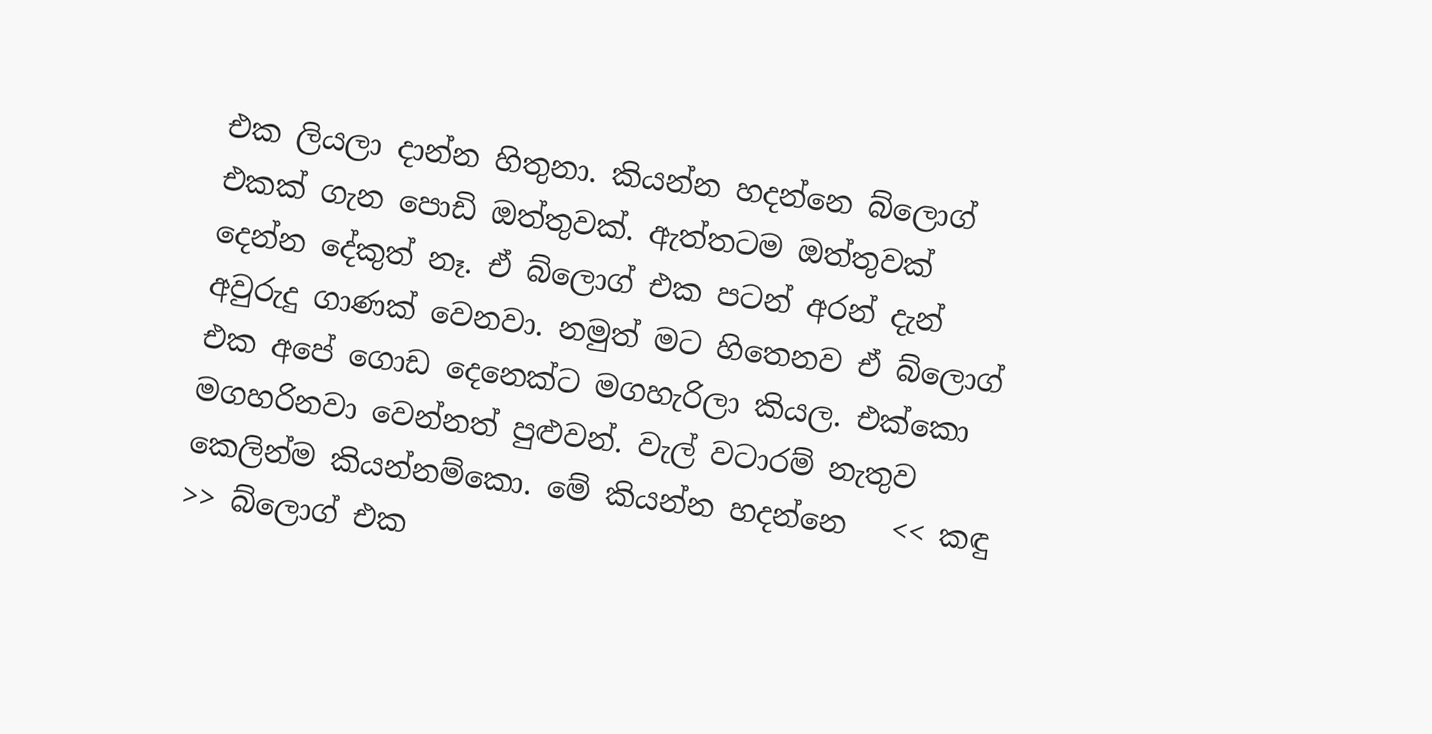එක ලියලා දාන්න හිතුනා. කියන්න හදන්නෙ බ්ලොග් එකක් ගැන පොඩි ඔත්තුවක්. ඇත්තටම ඔත්තුවක් දෙන්න දේකුත් නෑ. ඒ බ්ලොග් එක පටන් අරන් දැන් අවුරුදු ගාණක් වෙනවා. නමුත් මට හිතෙනව ඒ බ්ලොග් එක අපේ ගොඩ දෙනෙක්ට මගහැරිලා කියල. එක්කො මගහරිනවා වෙන්නත් පුළුවන්. වැල් වටාරම් නැතුව කෙලින්ම කියන්නම්කො. මේ කියන්න හදන්නෙ   << කඳු >> බ්ලොග් එක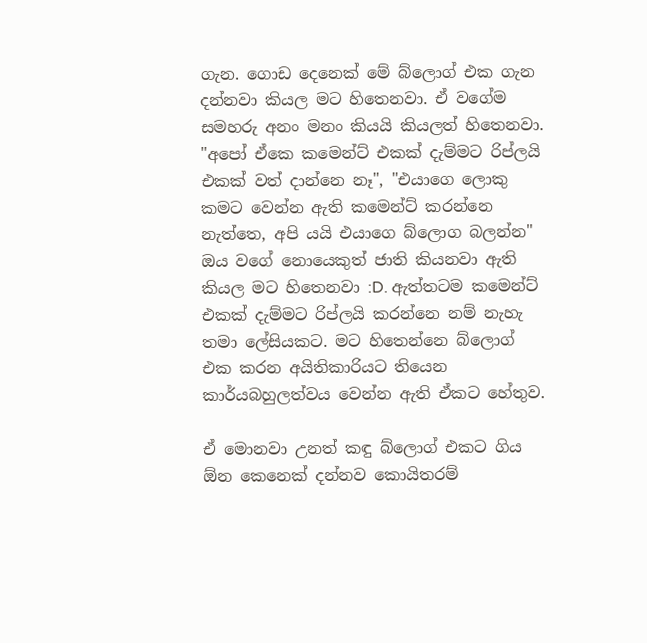ගැන. ගොඩ දෙනෙක් මේ බ්ලොග් එක ගැන දන්නවා කියල මට හිතෙනවා. ඒ වගේම සමහරු අනං මනං කියයි කියලත් හිතෙනවා. "අපෝ ඒකෙ කමෙන්ට් එකක් දැම්මට රිප්ලයි එකක් වත් දාන්නෙ නෑ", "එයාගෙ ලොකු කමට වෙන්න ඇති කමෙන්ට් කරන්නෙ නැත්තෙ, අපි යයි එයාගෙ බ්ලොග බලන්න" ඔය වගේ නොයෙකුත් ජාති කියනවා ඇති කියල මට හිතෙනවා :D. ඇත්තටම කමෙන්ට් එකක් දැම්මට රිප්ලයි කරන්නෙ නම් නැහැ තමා ලේසියකට. මට හිතෙන්නෙ බ්ලොග් එක කරන අයිතිකාරියට තියෙන කාර්යබහුලත්වය වෙන්න ඇති ඒකට හේතුව.

ඒ මොනවා උනත් කඳු බ්ලොග් එකට ගිය ඕන කෙනෙක් දන්නව කොයිතරම්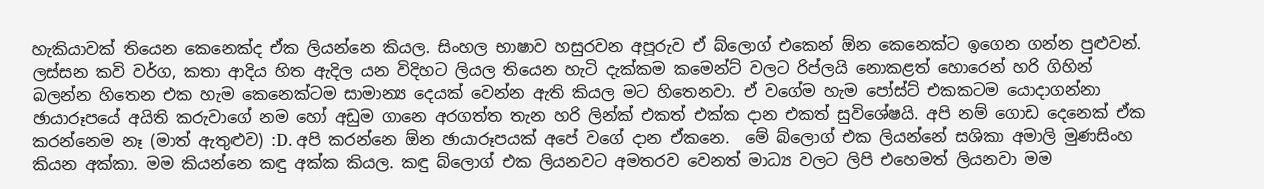හැකියාවක් තියෙන කෙනෙක්ද ඒක ලියන්නෙ කියල. සිංහල භාෂාව හසුරවන අපූරුව ඒ බ්ලොග් එකෙන් ඕන කෙනෙක්ට ඉගෙන ගන්න පුළුවන්. ලස්සන කවි වර්ග, කතා ආදිය හිත ඇදිල යන විදිහට ලියල තියෙන හැටි දැක්කම කමෙන්ට් වලට රිප්ලයි නොකළත් හොරෙන් හරි ගිහින් බලන්න හිතෙන එක හැම කෙනෙක්ටම සාමාන්‍ය දෙයක් වෙන්න ඇති කියල මට හිතෙනවා. ඒ වගේම හැම පෝස්ට් එකකටම යොදාගන්නා ඡායාරූපයේ අයිති කරුවාගේ නම හෝ අඩුම ගානෙ අරගත්ත තැන හරි ලින්ක් එකත් එක්ක දාන එකත් සුවිශේෂයි. අපි නම් ගොඩ දෙනෙක් ඒක කරන්නෙම නෑ (මාත් ඇතුළුව) :D. අපි කරන්නෙ ඕන ඡායාරූපයක් අපේ වගේ දාන ඒකනෙ.  මේ බ්ලොග් එක ලියන්නේ සශිකා අමාලි මුණසිංහ කියන අක්කා. මම කියන්නෙ කඳු අක්ක කියල. කඳු බ්ලොග් එක ලියනවට අමතරව වෙනත් මාධ්‍ය වලට ලිපි එහෙමත් ලියනවා මම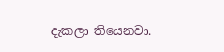දැකලා තියෙනවා.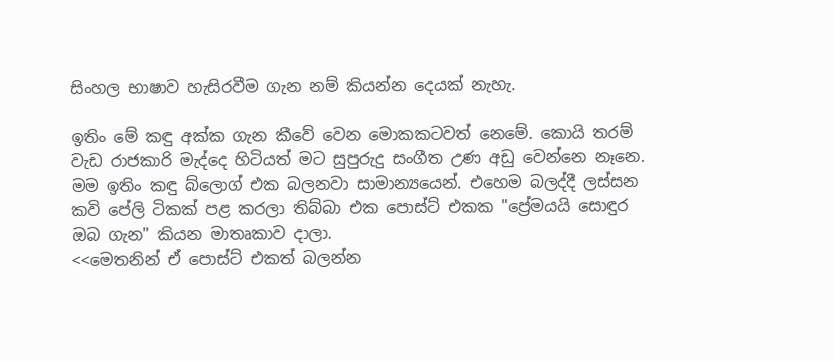සිංහල භාෂාව හැසිරවීම ගැන නම් කියන්න දෙයක් නැහැ.

ඉතිං මේ කඳු අක්ක ගැන කීවේ වෙන මොකකටවත් නෙමේ. කොයි තරම් වැඩ රාජකාරි මැද්දෙ හිටියත් මට සුපුරුදු සංගීත උණ අඩු වෙන්නෙ නෑනෙ. මම ඉතිං කඳු බ්ලොග් එක බලනවා සාමාන්‍යයෙන්. එහෙම බලද්දී ලස්සන කවි පේලි ටිකක් පළ කරලා තිබ්බා එක පොස්ට් එකක "ප්‍රේමයයි සොඳුර ඔබ ගැන" කියන මාතෘකාව දාලා.
<<මෙතනින් ඒ පොස්ට් එකත් බලන්න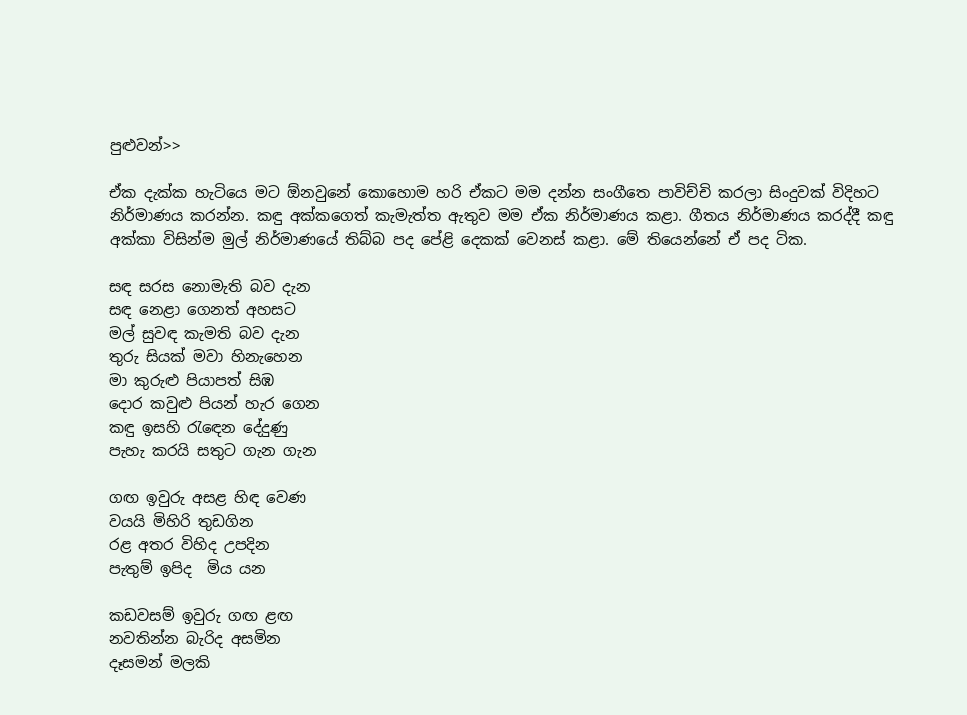පුළුවන්>>

ඒක දැක්ක හැටියෙ මට ඕනවුනේ කොහොම හරි ඒකට මම දන්න සංගීතෙ පාවිච්චි කරලා සිංදුවක් විදිහට නිර්මාණය කරන්න. කඳු අක්කගෙත් කැමැත්ත ඇතුව මම ඒක නිර්මාණය කළා. ගීතය නිර්මාණය කරද්දී කඳු අක්කා විසින්ම මුල් නිර්මාණයේ තිබ්බ පද පේළි දෙකක් වෙනස් කළා. මේ තියෙන්නේ ඒ පද ටික.

සඳ සරස නොමැති බව දැන
සඳ නෙළා ගෙනත් අහසට
මල් සුවඳ කැමති බව දැන
තුරු සියක් මවා හිනැහෙන
මා කුරුළු පියාපත් සිඹ
දොර කවුළු පියන් හැර ගෙන
කඳු ඉසහි රැඳෙන දේදුණු
පැහැ කරයි සතුට ගැන ගැන

ගඟ ඉවුරු අසළ හිඳ වෙණ
වයයි මිහිරි තුඩගින
රළ අතර විහිද උපදින
පැතුම් ඉපිද  මිය යන

කඩවසම් ඉවුරු ගඟ ළඟ
නවතින්න බැරිද අසමින
දෑසමන් මලකි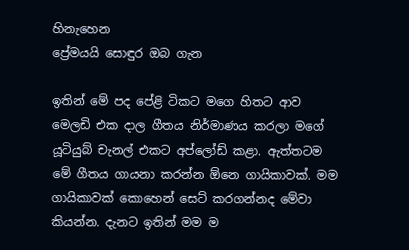හිනැහෙන
ප්‍රේමයයි සොඳුර ඔබ ගැන

ඉතින් මේ පද පේළි ටිකට මගෙ හිතට ආව මෙලඩි එක දාල ගීතය නිර්මාණය කරලා මගේ යූටියුබ් චැනල් එකට අප්ලෝඩ් කළා. ඇත්තටම මේ ගීතය ගායනා කරන්න ඕනෙ ගායිකාවක්. මම ගායිකාවක් කොහෙන් සෙට් කරගන්නද මේවා කියන්න. දැනට ඉතින් මම ම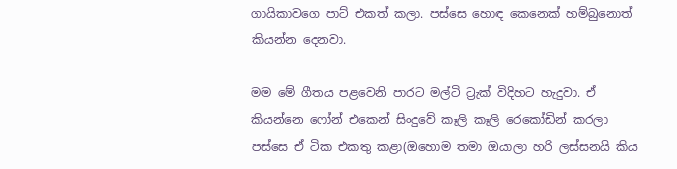ගායිකාවගෙ පාට් එකත් කලා. පස්සෙ හොඳ කෙනෙක් හම්බුනොත් කියන්න දෙනවා.

මම මේ ගීතය පළවෙනි පාරට මල්ටි ට්‍රැක් විදිහට හැදුවා. ඒ කියන්නෙ ෆෝන් එකෙන් සිංදුවේ කෑලි කෑලි රෙකෝඩින් කරලා පස්සෙ ඒ ටික එකතු කළා(ඔහොම තමා ඔයාලා හරි ලස්සනයි කිය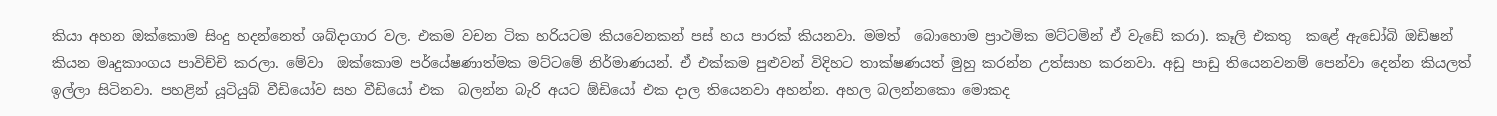කියා අහන ඔක්කොම සිංදු හදන්නෙත් ශබ්දාගාර වල. එකම වචන ටික හරියටම කියවෙනකන් පස් හය පාරක් කියනවා. මමත්  බොහොම ප්‍රාථමික මට්ටමින් ඒ වැඩේ කරා). කෑලි එකතු  කළේ ඇඩෝබි ඔඩිෂන් කියන මෘදුකාංගය පාවිච්චි කරලා. මේවා  ඔක්කොම පර්යේෂණාත්මක මට්ටමේ නිර්මාණයන්. ඒ එක්කම පුළුවන් විදිහට තාක්ෂණයත් මුහු කරන්න උත්සාහ කරනවා. අඩු පාඩු තියෙනවනම් පෙන්වා දෙන්න කියලත් ඉල්ලා සිටිනවා. පහළින් යූටියුබ් වීඩියෝව සහ වීඩියෝ එක  බලන්න බැරි අයට ඕඩියෝ එක දාල තියෙනවා අහන්න. අහල බලන්නකො මොකද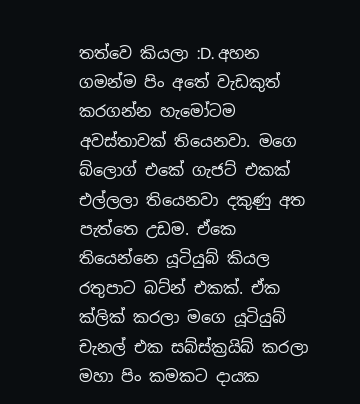තත්වෙ කියලා :D. අහන ගමන්ම පිං අතේ වැඩකුත් කරගන්න හැමෝටම අවස්තාවක් තියෙනවා. මගෙ බ්ලොග් එකේ ගැජට් එකක් එල්ලලා තියෙනවා දකුණු අත පැත්තෙ උඩම. ඒකෙ තියෙන්නෙ යූටියුබ් කියල රතුපාට බට්න් එකක්. ඒක ක්ලික් කරලා මගෙ යූටියුබ් චැනල් එක සබ්ස්ක්‍රයිබ් කරලා මහා පිං කමකට දායක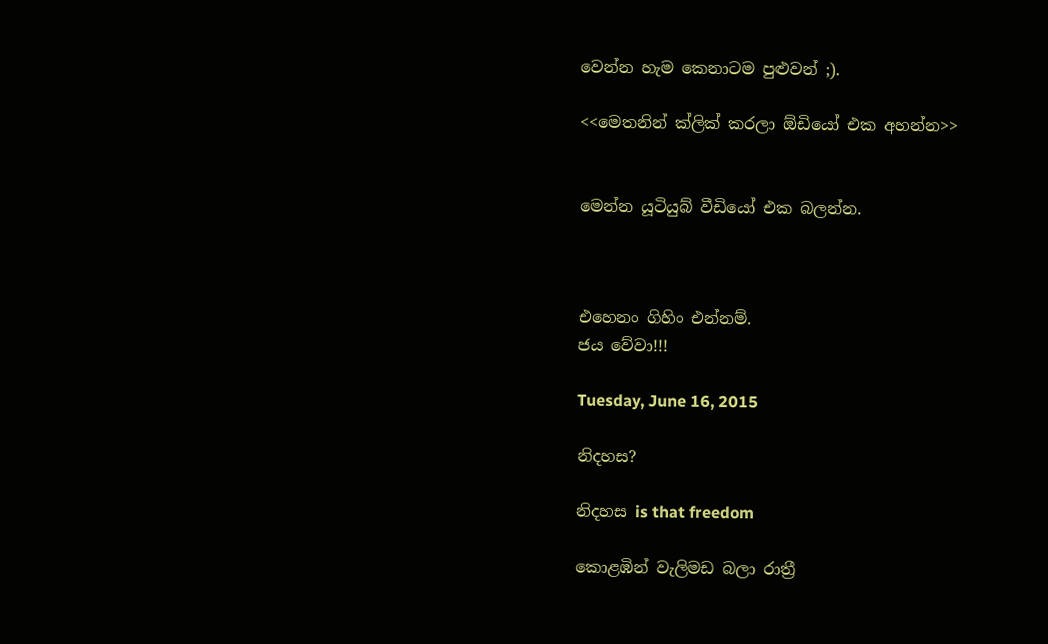වෙන්න හැම කෙනාටම පුළුවන් ;).

<<මෙතනින් ක්ලික් කරලා ඕඩියෝ එක අහන්න>>


මෙන්න යූටියුබ් වීඩියෝ එක බලන්න.



එහෙනං ගිහිං එන්නම්.
ජය වේවා!!!

Tuesday, June 16, 2015

නිදහස?

නිදහස is that freedom

කොළඹින් වැලිමඩ බලා රාත්‍රී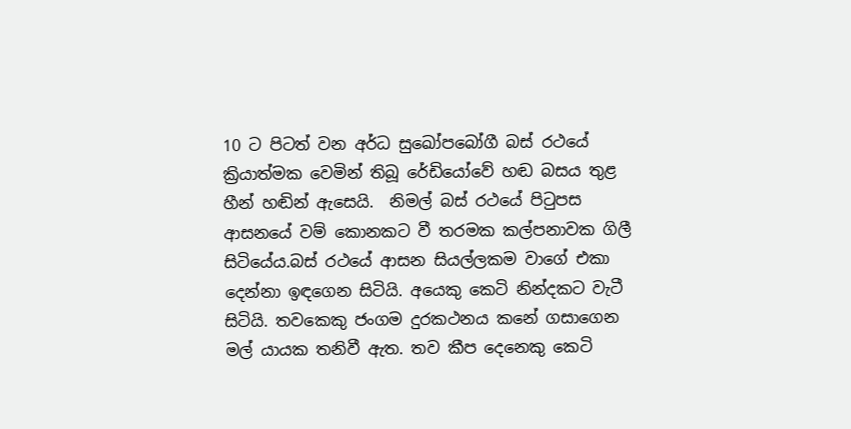10 ට පිටත් වන අර්ධ සුඛෝපබෝගී බස් රථයේ ක්‍රියාත්මක වෙමින් තිබූ රේඩියෝවේ හඬ බසය තුළ හීන් හඬින් ඇසෙයි.  නිමල් බස් රථයේ පිටුපස ආසනයේ වම් කොනකට වී තරමක කල්පනාවක ගිලී සිටියේය.බස් රථයේ ආසන සියල්ලකම වාගේ එකා දෙන්නා ඉඳගෙන සිටියි. අයෙකු කෙටි නින්දකට වැටී සිටියි. තවකෙකු ජංගම දුරකථනය කනේ ගසාගෙන මල් යායක තනිවී ඇත. තව කීප දෙනෙකු කෙටි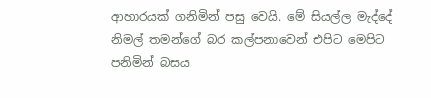ආහාරයක් ගනිමින් පසු වෙයි. මේ සියල්ල මැද්දේ නිමල් තමන්ගේ බර කල්පනාවෙන් එපිට මෙපිට පනිමින් බසය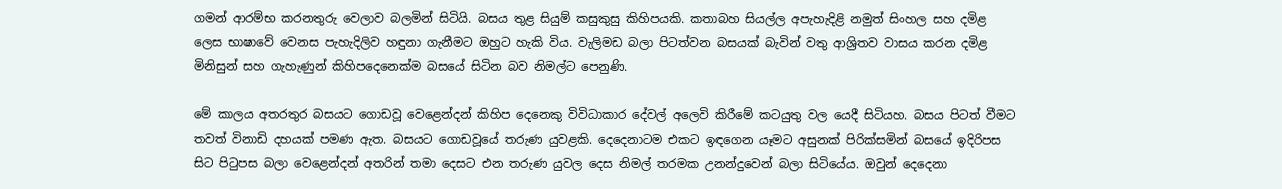ගමන් ආරම්භ කරනතුරු වෙලාව බලමින් සිටියි. බසය තුළ සියුම් කසුකුසු කිහිපයකි. කතාබහ සියල්ල අපැහැදිළි නමුත් සිංහල සහ දමිළ ලෙස භාෂාවේ වෙනස පැහැදිලිව හඳුනා ගැනීමට ඔහුට හැකි විය. වැලිමඩ බලා පිටත්වන බසයක් බැවින් වතු ආශ්‍රිතව වාසය කරන දමිළ මිනිසුන් සහ ගැහැණුන් කිහිපදෙනෙක්ම බසයේ සිටින බව නිමල්ට පෙනුණි.

මේ කාලය අතරතුර බසයට ගොඩවූ වෙළෙන්දන් කිහිප දෙනෙකු විවිධාකාර දේවල් අලෙවි කිරීමේ කටයුතු වල යෙදී සිටියහ. බසය පිටත් වීමට තවත් විනාඩි දහයක් පමණ ඇත. බසයට ගොඩවූයේ තරුණ යුවළකි. දෙදෙනාටම එකට ඉඳගෙන යෑමට අසුනක් පිරික්සමින් බසයේ ඉදිරිපස සිට පිටුපස බලා වෙළෙන්දන් අතරින් තමා දෙසට එන තරුණ යුවල දෙස නිමල් තරමක උනන්දුවෙන් බලා සිටියේය. ඔවුන් දෙදෙනා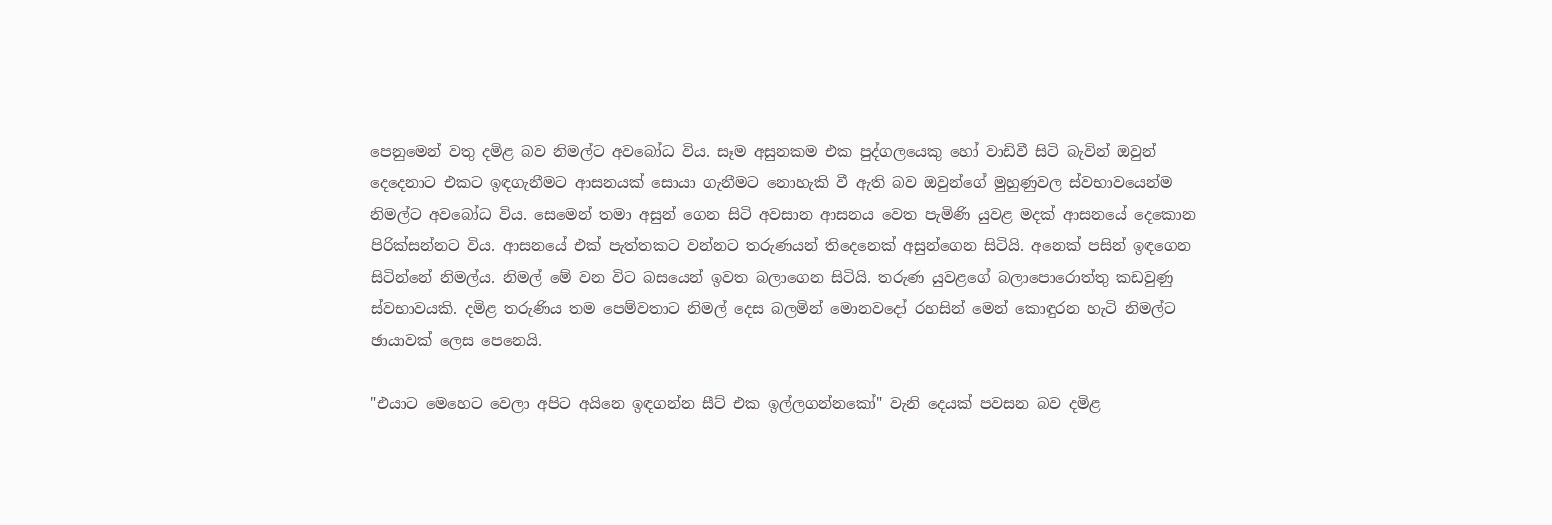පෙනුමෙන් වතු දමිළ බව නිමල්ට අවබෝධ විය. සෑම අසුනකම එක පුද්ගලයෙකු හෝ වාඩිවී සිටි බැවින් ඔවුන් දෙදෙනාට එකට ඉඳගැනීමට ආසනයක් සොයා ගැනීමට නොහැකි වී ඇති බව ඔවුන්ගේ මුහුණුවල ස්වභාවයෙන්ම නිමල්ට අවබෝධ විය. සෙමෙන් තමා අසුන් ගෙන සිටි අවසාන ආසනය වෙත පැමිණි යුවළ මදක් ආසනයේ දෙකොන පිරික්සන්නට විය. ආසනයේ එක් පැත්තකට වන්නට තරුණයන් තිදෙනෙක් අසුන්ගෙන සිටියි. අනෙක් පසින් ඉඳගෙන සිටින්නේ නිමල්ය. නිමල් මේ වන විට බසයෙන් ඉවත බලාගෙන සිටියි. තරුණ යුවළගේ බලාපොරොත්තු කඩවුණු ස්වභාවයකි. දමිළ තරුණිය තම පෙම්වතාට නිමල් දෙස බලමින් මොනවදෝ රහසින් මෙන් කොඳුරන හැටි නිමල්ට ඡායාවක් ලෙස පෙනෙයි.

"එයාට මෙහෙට වෙලා අපිට අයිනෙ ඉඳගන්න සීට් එක ඉල්ලගන්නකෝ" වැනි දෙයක් පවසන බව දමිළ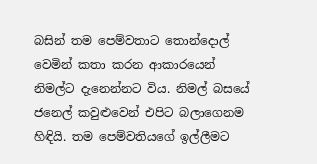බසින් තම පෙම්වතාට තොන්දොල් වෙමින් කතා කරන ආකාරයෙන් නිමල්ට දැනෙන්නට විය. නිමල් බසයේ ජනෙල් කවුළුවෙන් එපිට බලාගෙනම හිඳියි. තම පෙම්වතියගේ ඉල්ලීමට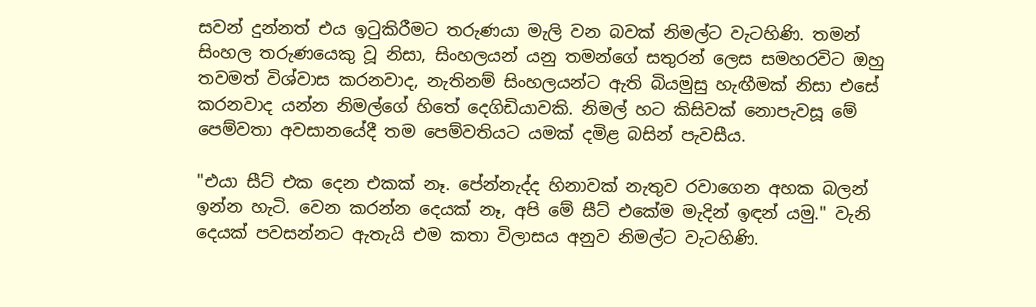සවන් දුන්නත් එය ඉටුකිරීමට තරුණයා මැලි වන බවක් නිමල්ට වැටහිණි. තමන් සිංහල තරුණයෙකු වූ නිසා, සිංහලයන් යනු තමන්ගේ සතුරන් ලෙස සමහරවිට ඔහු තවමත් විශ්වාස කරනවාද, නැතිනම් සිංහලයන්ට ඇති බියමුසු හැඟීමක් නිසා එසේ කරනවාද යන්න නිමල්ගේ හිතේ දෙගිඩියාවකි. නිමල් හට කිසිවක් නොපැවසූ මේ පෙම්වතා අවසානයේදී තම පෙම්වතියට යමක් දමිළ බසින් පැවසීය.

"එයා සීට් එක දෙන එකක් නෑ. පේන්නැද්ද හිනාවක් නැතුව රවාගෙන අහක බලන් ඉන්න හැටි. වෙන කරන්න දෙයක් නෑ, අපි මේ සීට් එකේම මැදින් ඉඳන් යමු." වැනි දෙයක් පවසන්නට ඇතැයි එම කතා විලාසය අනුව නිමල්ට වැටහිණි.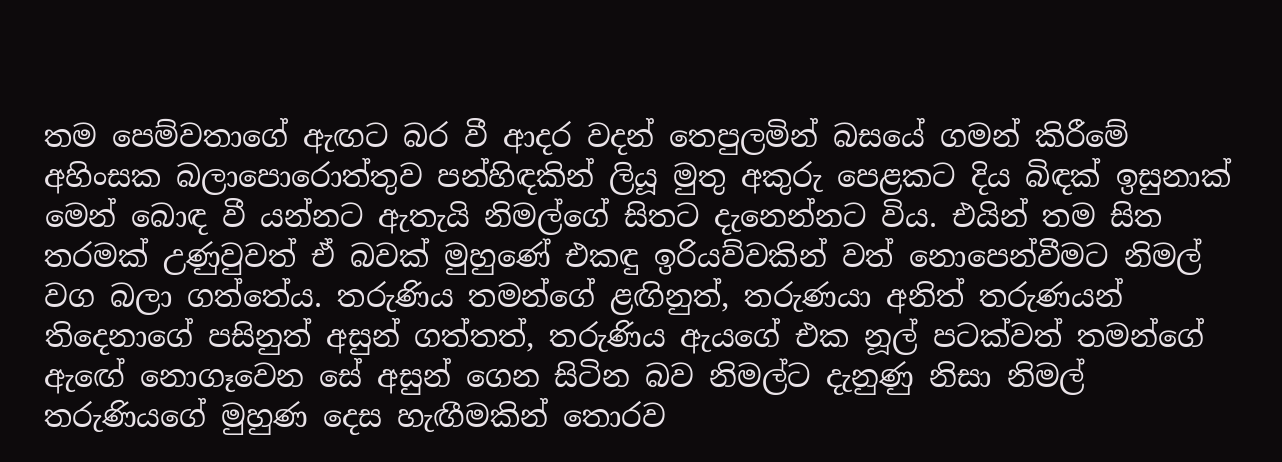තම පෙම්වතාගේ ඇඟට බර වී ආදර වදන් තෙපුලමින් බසයේ ගමන් කිරීමේ අහිංසක බලාපොරොත්තුව පන්හිඳකින් ලියූ මුතු අකුරු පෙළකට දිය බිඳක් ඉසුනාක් මෙන් බොඳ වී යන්නට ඇතැයි නිමල්ගේ සිතට දැනෙන්නට විය. එයින් තම සිත තරමක් උණුවුවත් ඒ බවක් මුහුණේ එකඳු ඉරියව්වකින් වත් නොපෙන්වීමට නිමල් වග බලා ගත්තේය. තරුණිය තමන්ගේ ළඟිනුත්, තරුණයා අනිත් තරුණයන් තිදෙනාගේ පසිනුත් අසුන් ගත්තත්, තරුණිය ඇයගේ එක නූල් පටක්වත් තමන්ගේ ඇඟේ නොගෑවෙන සේ අසුන් ගෙන සිටින බව නිමල්ට දැනුණු නිසා නිමල් තරුණියගේ මුහුණ දෙස හැඟීමකින් තොරව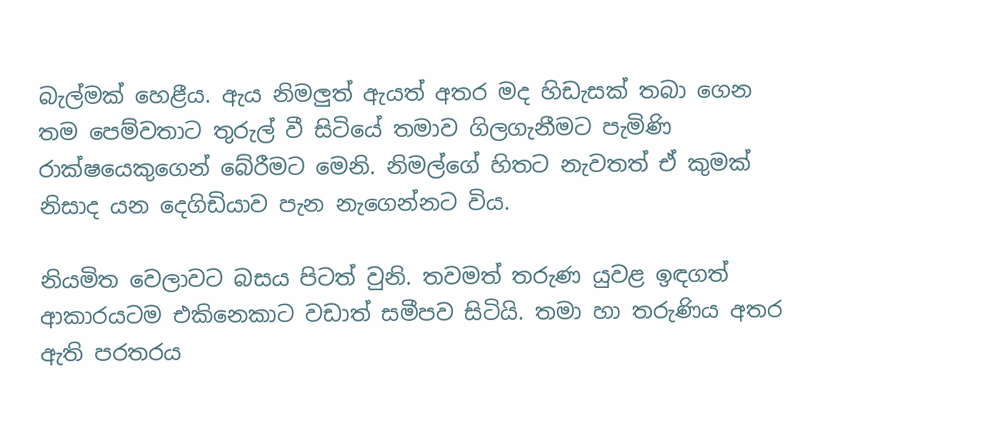බැල්මක් හෙළීය. ඇය නිමලුත් ඇයත් අතර මද හිඩැසක් තබා ගෙන තම පෙම්වතාට තුරුල් වී සිටියේ තමාව ගිලගැනීමට පැමිණි රාක්ෂයෙකුගෙන් බේරීමට මෙනි. නිමල්ගේ හිතට නැවතත් ඒ කුමක් නිසාද යන දෙගිඩියාව පැන නැගෙන්නට විය.

නියමිත වෙලාවට බසය පිටත් වුනි. තවමත් තරුණ යුවළ ඉඳගත් ආකාරයටම එකිනෙකාට වඩාත් සමීපව සිටියි. තමා හා තරුණිය අතර ඇති පරතරය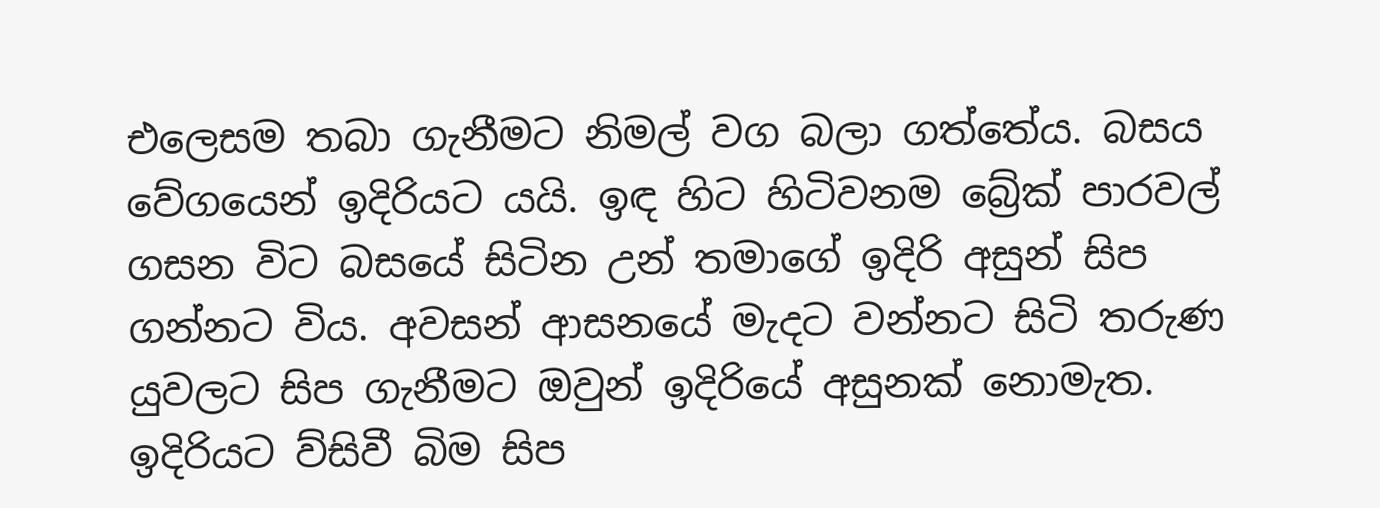එලෙසම තබා ගැනීමට නිමල් වග බලා ගත්තේය. බසය වේගයෙන් ඉදිරියට යයි. ඉඳ හිට හිටිවනම බ්‍රේක් පාරවල් ගසන විට බසයේ සිටින උන් තමාගේ ඉදිරි අසුන් සිප ගන්නට විය. අවසන් ආසනයේ මැදට වන්නට සිටි තරුණ යුවලට සිප ගැනීමට ඔවුන් ඉදිරියේ අසුනක් නොමැත. ඉදිරියට ව්සිවී බිම සිප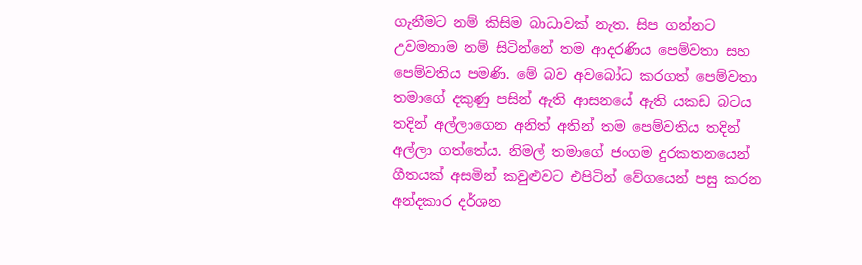ගැනීමට නම් කිසිම බාධාවක් නැත. සිප ගන්නට උවමනාම නම් සිටින්නේ තම ආදරණිය පෙම්වතා සහ පෙම්වතිය පමණි. මේ බව අවබෝධ කරගත් පෙම්වතා තමාගේ දකුණු පසින් ඇති ආසනයේ ඇති යකඩ බටය තදින් අල්ලාගෙන අනිත් අතින් තම පෙම්වතිය තදින් අල්ලා ගත්තේය. නිමල් තමාගේ ජංගම දුරකතනයෙන් ගීතයක් අසමින් කවුළුවට එපිටින් වේගයෙන් පසු කරන අන්දකාර දර්ශන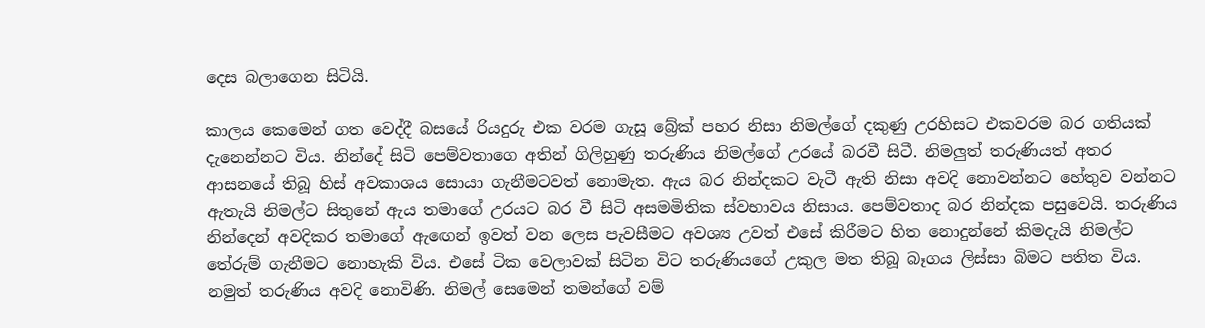දෙස බලාගෙන සිටියි.

කාලය කෙමෙන් ගත වෙද්දී බසයේ රියදුරු එක වරම ගැසූ බ්‍රේක් පහර නිසා නිමල්ගේ දකුණු උරහිසට එකවරම බර ගතියක් දැනෙන්නට විය. නින්දේ සිටි පෙම්වතාගෙ අතින් ගිලිහුණු තරුණිය නිමල්ගේ උරයේ බරවී සිටී. නිමලුත් තරුණියත් අතර ආසනයේ තිබූ හිස් අවකාශය සොයා ගැනීමටවත් නොමැත. ඇය බර නින්දකට වැටී ඇති නිසා අවදි නොවන්නට හේතුව වන්නට ඇතැයි නිමල්ට සිතුනේ ඇය තමාගේ උරයට බර වී සිටි අසමමිතික ස්වභාවය නිසාය. පෙම්වතාද බර නින්දක පසුවෙයි. තරුණිය නින්දෙන් අවදිකර තමාගේ ඇඟෙන් ඉවත් වන ලෙස පැවසීමට අවශ්‍ය උවත් එසේ කිරීමට හිත නොදුන්නේ කිමදැයි නිමල්ට තේරුම් ගැනීමට නොහැකි විය. එසේ ටික වෙලාවක් සිටින විට තරුණියගේ උකුල මත තිබූ බෑගය ලිස්සා බිමට පතිත විය. නමුත් තරුණිය අවදි නොවිණි. නිමල් සෙමෙන් තමන්ගේ වම්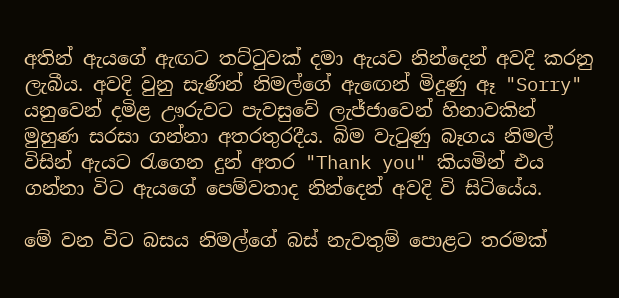අතින් ඇයගේ ඇඟට තට්ටුවක් දමා ඇයව නින්දෙන් අවදි කරනු ලැබීය. අවදි වුනු සැණින් නිමල්ගේ ඇඟෙන් මිදුණු ඈ "Sorry" යනුවෙන් දමිළ ඌරුවට පැවසුවේ ලැජ්ජාවෙන් හිනාවකින් මුහුණ සරසා ගන්නා අතරතුරදීය. බිම වැටුණු බෑගය නිමල් විසින් ඇයට රැගෙන දුන් අතර "Thank you" කියමින් එය ගන්නා විට ඇයගේ පෙම්වතාද නින්දෙන් අවදි වි සිටියේය.

මේ වන විට බසය නිමල්ගේ බස් නැවතුම් පොළට තරමක්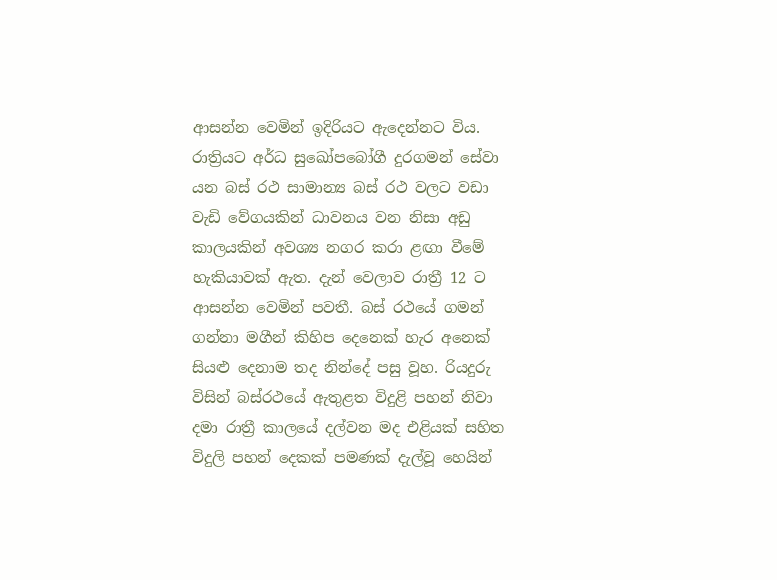ආසන්න වෙමින් ඉදිරියට ඇදෙන්නට විය. රාත්‍රියට අර්ධ සුඛෝපබෝගී දුරගමන් සේවා යන බස් රථ සාමාන්‍ය බස් රථ වලට වඩා වැඩි වේගයකින් ධාවනය වන නිසා අඩු කාලයකින් අවශ්‍ය නගර කරා ළඟා වීමේ හැකියාවක් ඇත. දැන් වෙලාව රාත්‍රී 12 ට ආසන්න වෙමින් පවතී. බස් රථයේ ගමන් ගන්නා මගීන් කිහිප දෙනෙක් හැර අනෙක් සියළු දෙනාම තද නින්දේ පසු වූහ. රියදුරු විසින් බස්රථයේ ඇතුළත විදුළි පහන් නිවා දමා රාත්‍රී කාලයේ දල්වන මද එළියක් සහිත විදුලි පහන් දෙකක් පමණක් දැල්වූ හෙයින්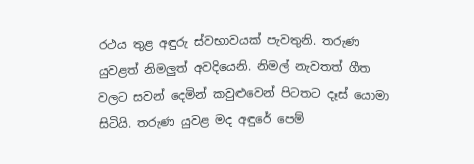රථය තුළ අඳුරු ස්වභාවයක් පැවතුනි. තරුණ යුවළත් නිමලුත් අවදියෙනි. නිමල් නැවතත් ගීත වලට සවන් දෙමින් කවුළුවෙන් පිටතට දෑස් යොමා සිටියි. තරුණ යුවළ මද අඳුරේ පෙම්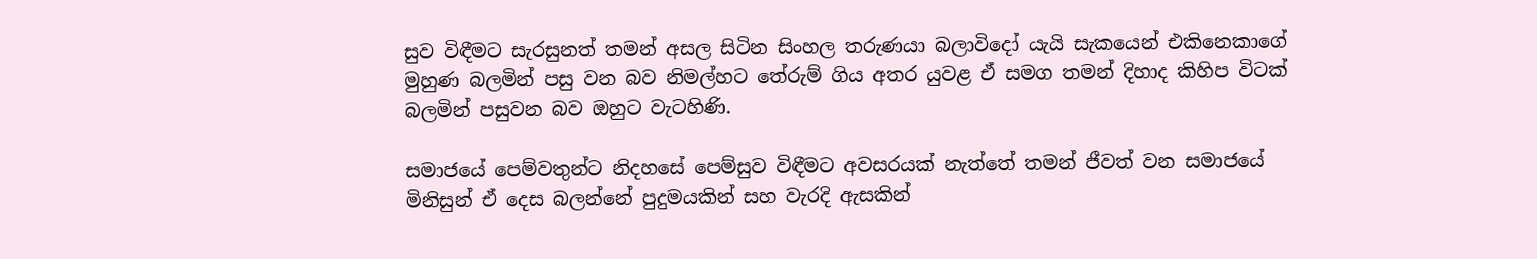සුව විඳීමට සැරසුනත් තමන් අසල සිටින සිංහල තරුණයා බලාවිදෝ යැයි සැකයෙන් එකිනෙකාගේ මුහුණ බලමින් පසු වන බව නිමල්හට තේරුම් ගිය අතර යුවළ ඒ සමග තමන් දිහාද කිහිප විටක් බලමින් පසුවන බව ඔහුට වැටහිණි.

සමාජයේ පෙම්වතුන්ට නිදහසේ පෙම්සුව විඳීමට අවසරයක් නැත්තේ තමන් ජීවත් වන සමාජයේ මිනිසුන් ඒ දෙස බලන්නේ පුදුමයකින් සහ වැරදි ඇසකින්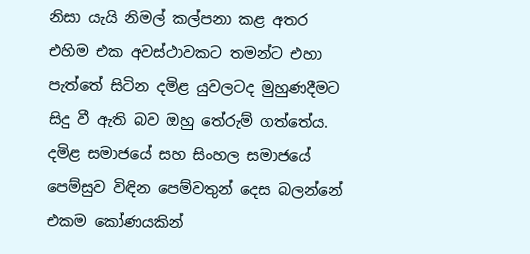නිසා යැයි නිමල් කල්පනා කළ අතර එහිම එක අවස්ථාවකට තමන්ට එහා පැත්තේ සිටින දමිළ යුවලටද මුහුණදීමට සිදු වී ඇති බව ඔහු තේරුම් ගත්තේය. දමිළ සමාජයේ සහ සිංහල සමාජයේ පෙම්සුව විඳින පෙම්වතුන් දෙස බලන්නේ එකම කෝණයකින්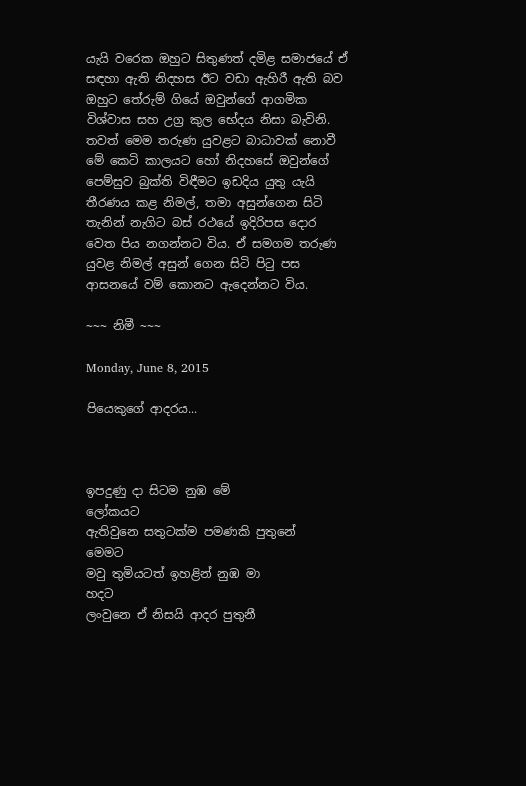යැයි වරෙක ඔහුට සිතුණත් දමිළ සමාජයේ ඒ සඳහා ඇති නිදහස ඊට වඩා ඇහිරී ඇති බව ඔහුට තේරුම් ගියේ ඔවුන්ගේ ආගමික විශ්වාස සහ උග්‍ර කුල භේදය නිසා බැවිනි. තවත් මෙම තරුණ යුවළට බාධාවක් නොවී මේ කෙටි කාලයට හෝ නිදහසේ ඔවුන්ගේ පෙම්සුව බුක්ති විඳීමට ඉඩදිය යුතු යැයි තීරණය කළ නිමල්, තමා අසුන්ගෙන සිටි තැනින් නැගිට බස් රථයේ ඉදිරිපස දොර වෙත පිය නගන්නට විය. ඒ සමගම තරුණ යුවළ නිමල් අසුන් ගෙන සිටි පිටු පස ආසනයේ වම් කොනට ඇදෙන්නට විය.

~~~ නිමී ~~~

Monday, June 8, 2015

පියෙකුගේ ආදරය...



ඉපදුණු දා සිටම නුඹ මේ                        ලෝකයට
ඇතිවුනෙ සතුටක්ම පමණකි පුතුනේ            මෙමට
මවු තුමියටත් ඉහළින් නුඹ මා                         හදට
ලංවුනෙ ඒ නිසයි ආදර පුතුනී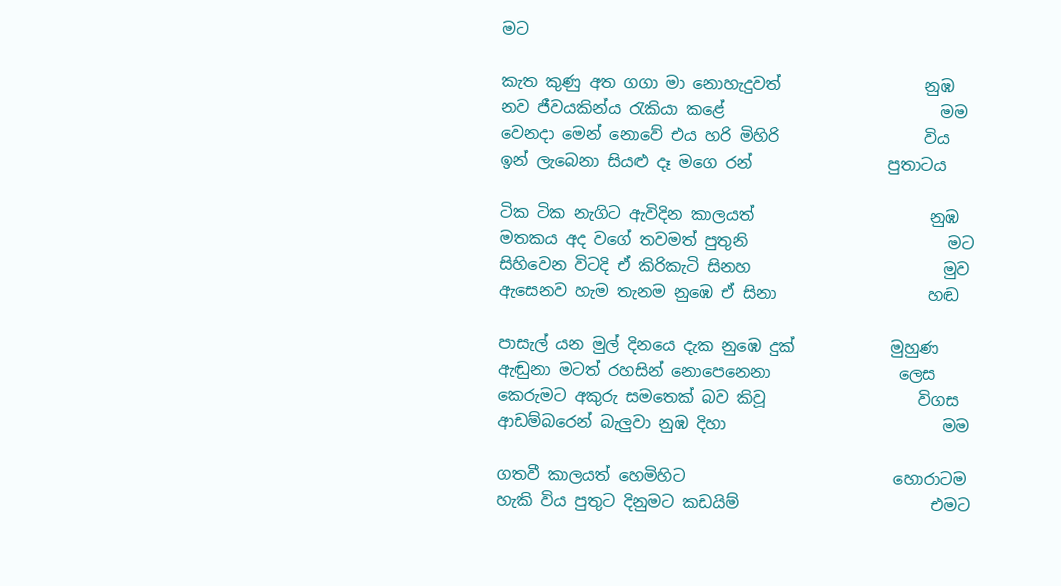මට

කැත කුණු අත ගගා මා නොහැදුවත්                  නුඹ
නව ජීවයකින්ය රැකියා කළේ                           මම
වෙනදා මෙන් නොවේ එය හරි මිහිරි                  විය
ඉන් ලැබෙනා සියළු දෑ මගෙ රන්                 පුතාටය

ටික ටික නැගිට ඇවිදින කාලයත්                      නුඹ
මතකය අද වගේ තවමත් පුතුනි                         මට
සිහිවෙන විටදි ඒ කිරිකැටි සිනහ                        මුව
ඇසෙනව හැම තැනම නුඹෙ ඒ සිනා                   හඬ

පාසැල් යන මුල් දිනයෙ දැක නුඹෙ දුක්            මුහුණ
ඇඬුනා මටත් රහසින් නොපෙනෙනා                ලෙස
කෙරුමට අකුරු සමතෙක් බව කිවූ                   විගස
ආඩම්බරෙන් බැලුවා නුඹ දිහා                           මම

ගතවී කාලයත් හෙමිහිට                          හොරාටම
හැකි විය පුතුට දිනුමට කඩයිම්                        එමට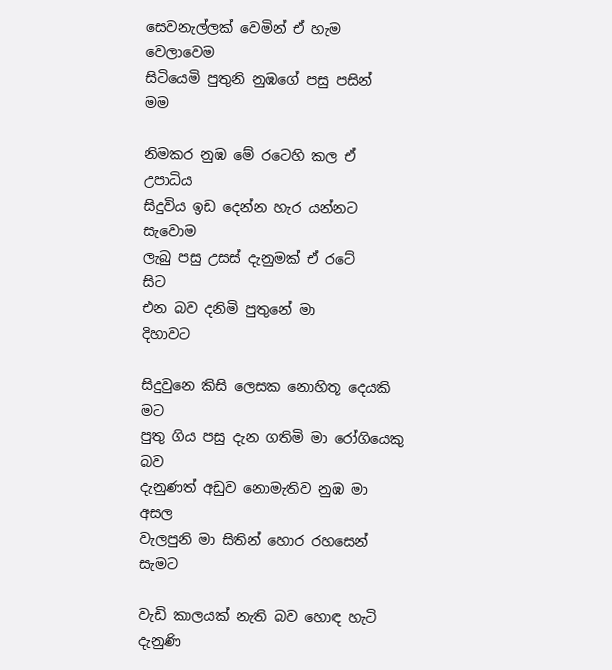සෙවනැල්ලක් වෙමින් ඒ හැම                 වෙලාවෙම
සිටියෙමි පුතුනි නුඹගේ පසු පසින්                     මම

නිමකර නුඹ මේ රටෙහි කල ඒ                   උපාධිය
සිදුවිය ඉඩ දෙන්න හැර යන්නට                  සැවොම
ලැබු පසු උසස් දැනුමක් ඒ රටේ                        සිට
එන බව දනිමි පුතුනේ මා                            දිහාවට

සිදුවුනෙ කිසි ලෙසක නොහිතූ දෙයකි                මට
පුතු ගිය පසු දැන ගතිමි මා රෝගියෙකු               බව
දැනුණත් අඩුව නොමැතිව නුඹ මා                   අසල
වැලපුනි මා සිතින් හොර රහසෙන්                 සැමට

වැඩි කාලයක් නැති බව හොඳ හැටි                දැනුණි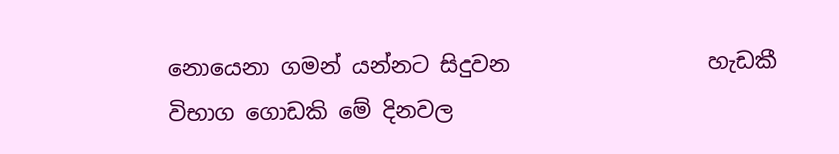නොයෙනා ගමන් යන්නට සිදුවන                  හැඩකී
විභාග ගොඩකි මේ දිනවල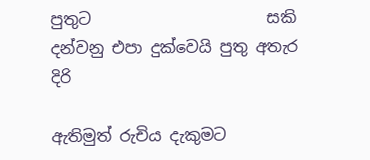පුතුට                      සකි
දන්වනු එපා දුක්වෙයි පුතු අතැර                        දිරි

ඇතිමුත් රුචිය දැකුමට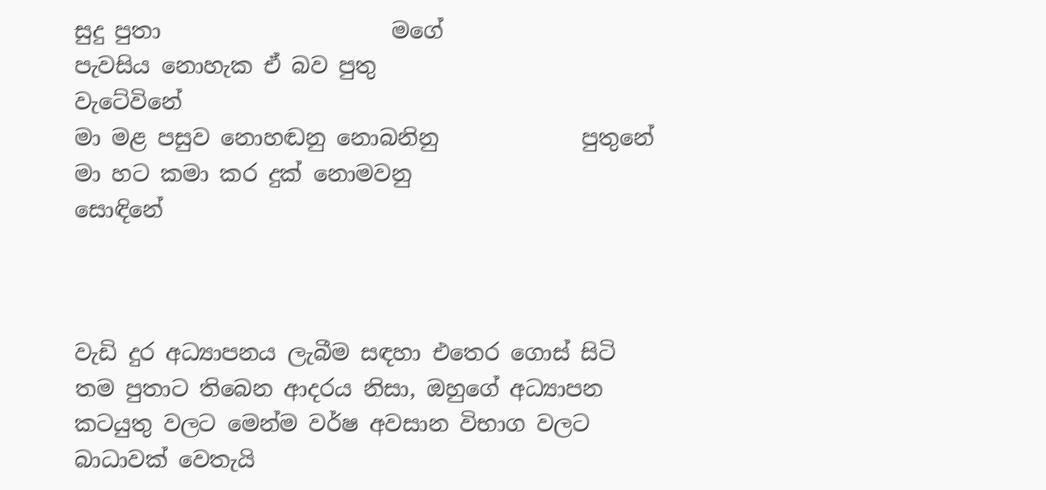සුදු පුතා                     මගේ
පැවසිය නොහැක ඒ බව පුතු                 වැටේවිනේ
මා මළ පසුව නොහඬනු නොබනිනු             පුතුනේ
මා හට කමා කර දුක් නොමවනු               සොඳිනේ



වැඩි දුර අධ්‍යාපනය ලැබීම සඳහා එතෙර ගොස් සිටි තම පුතාට තිබෙන ආදරය නිසා, ඔහුගේ අධ්‍යාපන කටයුතු වලට මෙන්ම වර්ෂ අවසාන විභාග වලට බාධාවක් වෙතැයි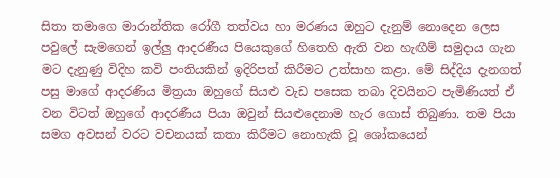සිතා තමාගෙ මාරාන්තික රෝගී තත්වය හා මරණය ඔහුට දැනුම් නොදෙන ලෙස පවුලේ සැමගෙන් ඉල්ලු ආදරණීය පියෙකුගේ හිතෙහි ඇති වන හැඟීම් සමුදාය ගැන මට දැනුණු විදිහ කවි පංතියකින් ඉදිරිපත් කිරීමට උත්සාහ කළා. මේ සිද්දිය දැනගත් පසු මාගේ ආදරණිය මිත්‍රයා ඔහුගේ සියළු වැඩ පසෙක තබා දිවයිනට පැමිණියත් ඒ වන විටත් ඔහුගේ ආදරණීය පියා ඔවුන් සියළුදෙනාම හැර ගොස් තිබුණා. තම පියා සමග අවසන් වරට වචනයක් කතා කිරීමට නොහැකි වූ ශෝකයෙන්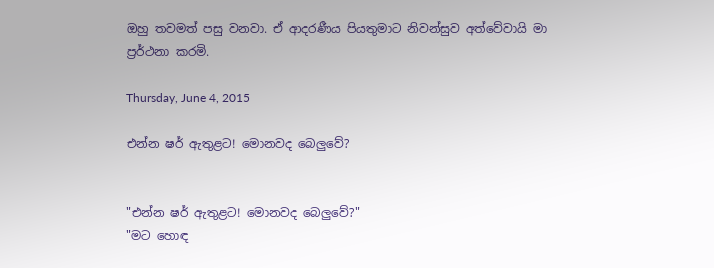ඔහු තවමත් පසු වනවා. ඒ ආදරණීය පියතුමාට නිවන්සුව අත්වේවායි මා ප්‍රර්ථනා කරමි.

Thursday, June 4, 2015

එන්න ෂර් ඇතුළට! මොනවද බෙලුවේ?


"එන්න ෂර් ඇතුළට! මොනවද බෙලුවේ?"
"මට හොඳ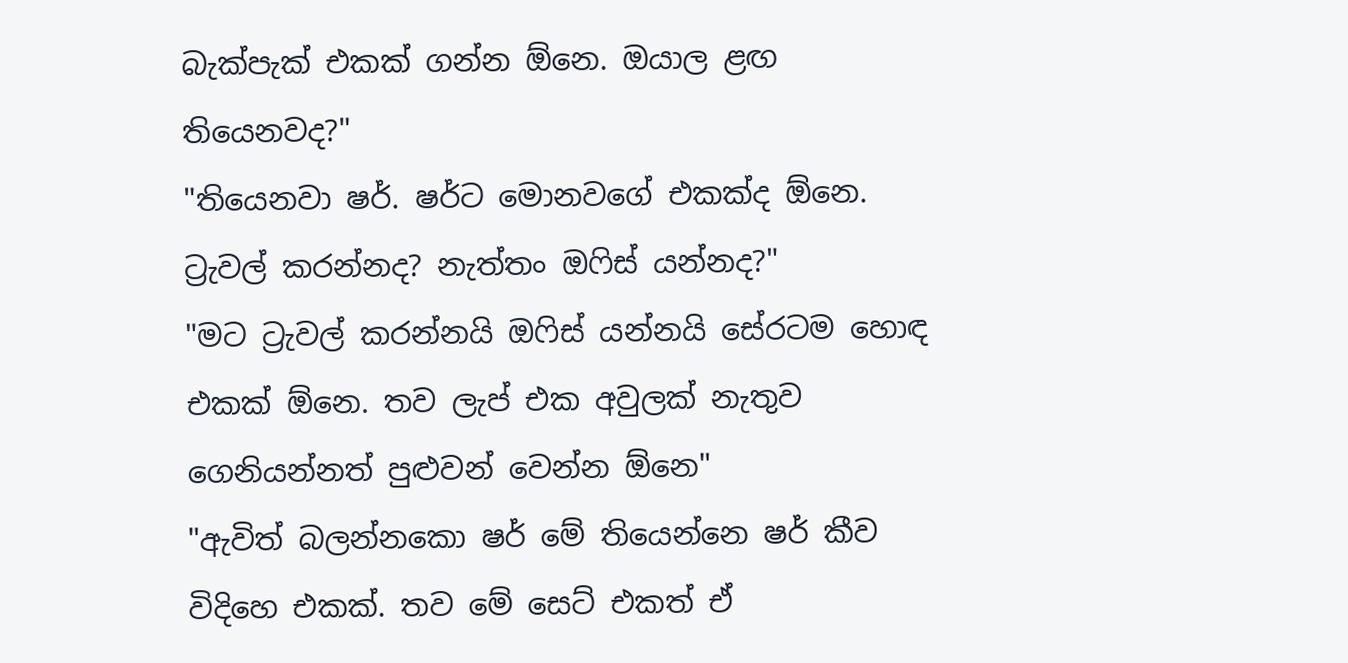බැක්පැක් එකක් ගන්න ඕනෙ. ඔයාල ළඟ තියෙනවද?"
"තියෙනවා ෂර්. ෂර්ට මොනවගේ එකක්ද ඕනෙ. ට්‍රැවල් කරන්නද? නැත්තං ඔෆිස් යන්නද?"
"මට ට්‍රැවල් කරන්නයි ඔෆිස් යන්නයි සේරටම හොඳ එකක් ඕනෙ. තව ලැප් එක අවුලක් නැතුව ගෙනියන්නත් පුළුවන් වෙන්න ඕනෙ"
"ඇවිත් බලන්නකො ෂර් මේ තියෙන්නෙ ෂර් කීව විදිහෙ එකක්. තව මේ සෙට් එකත් ඒ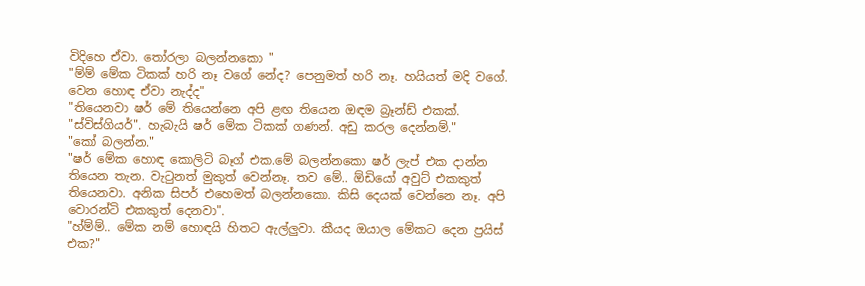විදිහෙ ඒවා. තෝරලා බලන්නකො "
"ම්ම් මේක ටිකක් හරි නෑ වගේ නේද? පෙනුමත් හරි නෑ. හයියත් මදි වගේ. වෙන හොඳ ඒවා නැද්ද"
"තියෙනවා ෂර් මේ තියෙන්නෙ අපි ළඟ තියෙන ඔඳම බ්‍රෑන්ඩ් එකක්. "ස්විස්ගියර්". හැබැයි ෂර් මේක ටිකක් ගණන්. අඩු කරල දෙන්නම්."
"කෝ බලන්න."
"ෂර් මේක හොඳ කොලිටි බෑග් එක.මේ බලන්නකො ෂර් ලැප් එක දාන්න තියෙන තැන. වැටුනත් මුකුත් වෙන්නෑ. තව මේ.. ඕඩියෝ අවුට් එකකුත් තියෙනවා. අනික සිපර් එහෙමත් බලන්නකො. කිසි දෙයක් වෙන්නෙ නෑ. අපි වොරන්ටි එකකුත් දෙනවා".
"හ්ම්ම්.. මේක නම් හොඳයි හිතට ඇල්ලුවා. කීයද ඔයාල මේකට දෙන ප්‍රයිස් එක?"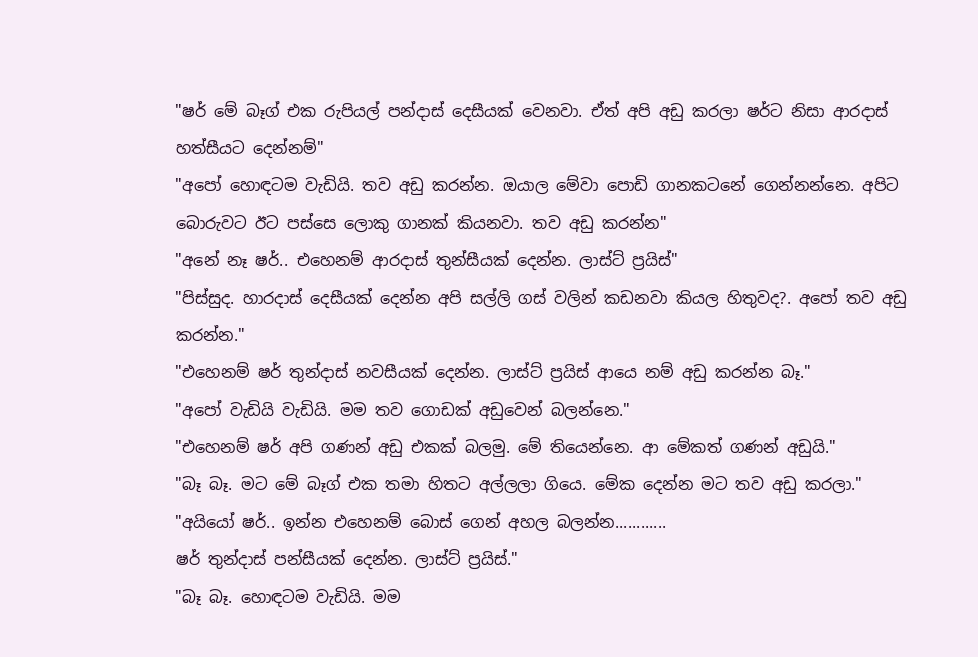"ෂර් මේ බෑග් එක රුපියල් පන්දාස් දෙසීයක් වෙනවා. ඒත් අපි අඩු කරලා ෂර්ට නිසා ආරදාස් හත්සීයට දෙන්නම්"
"අපෝ හොඳටම වැඩියි. තව අඩු කරන්න. ඔයාල මේවා පොඩි ගානකටනේ ගෙන්නන්නෙ. අපිට බොරුවට ඊට පස්සෙ ලොකු ගානක් කියනවා. තව අඩු කරන්න"
"අනේ නෑ ෂර්.. එහෙනම් ආරදාස් තුන්සීයක් දෙන්න. ලාස්ට් ප්‍රයිස්"
"පිස්සුද. හාරදාස් දෙසීයක් දෙන්න අපි සල්ලි ගස් වලින් කඩනවා කියල හිතුවද?. අපෝ තව අඩු කරන්න."
"එහෙනම් ෂර් තුන්දාස් නවසීයක් දෙන්න. ලාස්ට් ප්‍රයිස් ආයෙ නම් අඩු කරන්න බෑ."
"අපෝ වැඩියි වැඩියි. මම තව ගොඩක් අඩුවෙන් බලන්නෙ."
"එහෙනම් ෂර් අපි ගණන් අඩු එකක් බලමු. මේ තියෙන්නෙ. ආ මේකත් ගණන් අඩුයි."
"බෑ බෑ. මට මේ බෑග් එක තමා හිතට අල්ලලා ගියෙ. මේක දෙන්න මට තව අඩු කරලා."
"අයියෝ ෂර්.. ඉන්න එහෙනම් බොස් ගෙන් අහල බලන්න............
ෂර් තුන්දාස් පන්සීයක් දෙන්න. ලාස්ට් ප්‍රයිස්."
"බෑ බෑ. හොඳටම වැඩියි. මම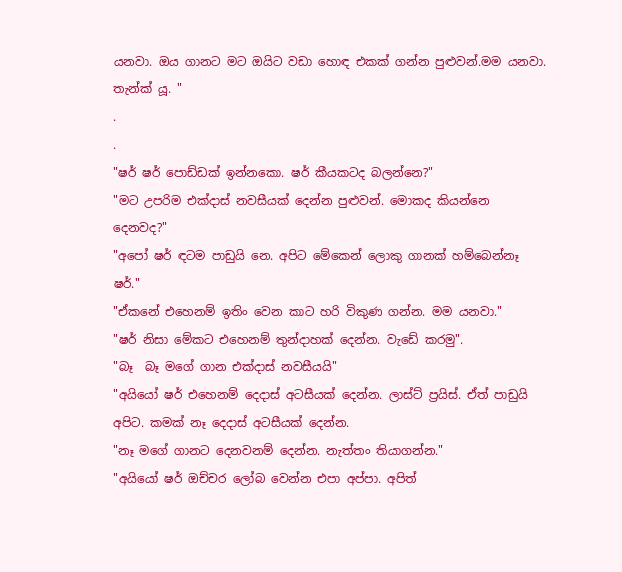යනවා. ඔය ගානට මට ඔයිට වඩා හොඳ එකක් ගන්න පුළුවන්.මම යනවා. තැන්ක් යූ. "
.
.
"ෂර් ෂර් පොඩ්ඩක් ඉන්නකො. ෂර් කීයකටද බලන්නෙ?"
"මට උපරිම එක්දාස් නවසීයක් දෙන්න පුළුවන්. මොකද කියන්නෙ දෙනවද?"
"අපෝ ෂර් ඳටම පාඩුයි නෙ. අපිට මේකෙන් ලොකු ගානක් හම්බෙන්නෑ ෂර්."
"ඒකනේ එහෙනම් ඉතිං වෙන කාට හරි විකුණ ගන්න. මම යනවා."
"ෂර් නිසා මේකට එහෙනම් තුන්දාහක් දෙන්න. වැඩේ කරමු".
"බෑ  බෑ මගේ ගාන එක්දාස් නවසීයයි"
"අයියෝ ෂර් එහෙනම් දෙදාස් අටසීයක් දෙන්න. ලාස්ට් ප්‍රයිස්. ඒත් පාඩුයි අපිට. කමක් නෑ දෙදාස් අටසීයක් දෙන්න.
"නෑ මගේ ගානට දෙනවනම් දෙන්න. නැත්තං තියාගන්න."
"අයියෝ ෂර් ඔච්චර ලෝබ වෙන්න එපා අප්පා. අපිත්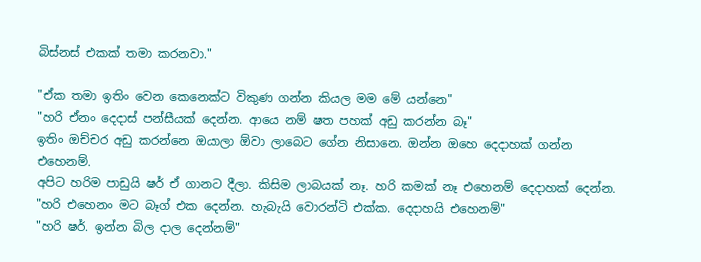බිස්නස් එකක් තමා කරනවා."

"ඒක තමා ඉතිං වෙන කෙනෙක්ට විකුණ ගන්න කියල මම මේ යන්නෙ"
"හරි ඒනං දෙදාස් පන්සීයක් දෙන්න. ආයෙ නම් ෂත පහක් අඩු කරන්න බෑ"
ඉතිං ඔච්චර අඩු කරන්නෙ ඔයාලා ඕවා ලාබෙට ගේන නිසානෙ. ඔන්න ඔහෙ දෙදාහක් ගන්න එහෙනම්.
අපිට හරිම පාඩුයි ෂර් ඒ ගානට දීලා. කිසිම ලාබයක් නෑ. හරි කමක් නෑ එහෙනම් දෙදාහක් දෙන්න.
"හරි එහෙනං මට බෑග් එක දෙන්න. හැබැයි වොරන්ටි එක්ක. දෙදාහයි එහෙනම්"
"හරි ෂර්. ඉන්න බිල දාල දෙන්නම්"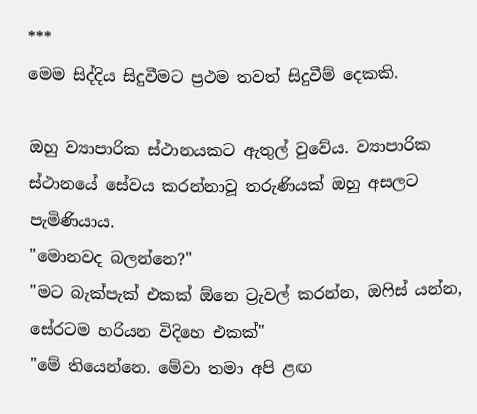***
මෙම සිද්දිය සිදුවීමට ප්‍රථම තවත් සිදුවීම් දෙකකි.

ඔහු ව්‍යාපාරික ස්ථානයකට ඇතුල් වුවේය. ව්‍යාපාරික ස්ථානයේ සේවය කරන්නාවූ තරුණියක් ඔහු අසලට පැමිණියාය.
"මොනවද බලන්නෙ?"
"මට බැක්පැක් එකක් ඕනෙ ට්‍රැවල් කරන්න, ඔෆිස් යන්න, සේරටම හරියන විදිහෙ එකක්"
"මේ තියෙන්නෙ. මේවා තමා අපි ළඟ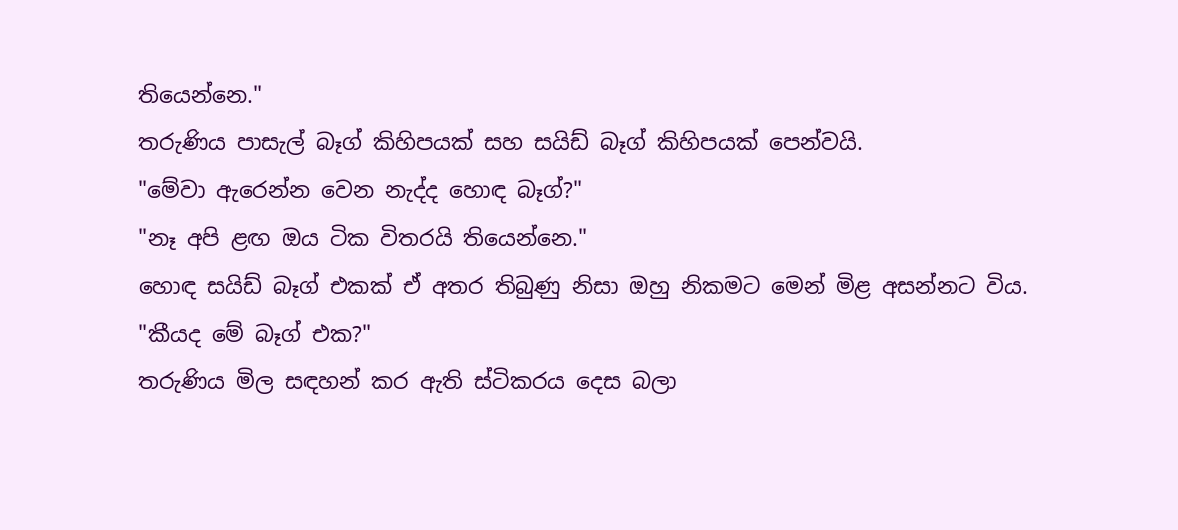තියෙන්නෙ."
තරුණිය පාසැල් බෑග් කිහිපයක් සහ සයිඩ් බෑග් කිහිපයක් පෙන්වයි.
"මේවා ඇරෙන්න වෙන නැද්ද හොඳ බෑග්?"
"නෑ අපි ළඟ ඔය ටික විතරයි තියෙන්නෙ."
හොඳ සයිඩ් බෑග් එකක් ඒ අතර තිබුණු නිසා ඔහු නිකමට මෙන් මිළ අසන්නට විය.
"කීයද මේ බෑග් එක?"
තරුණිය මිල සඳහන් කර ඇති ස්ටිකරය දෙස බලා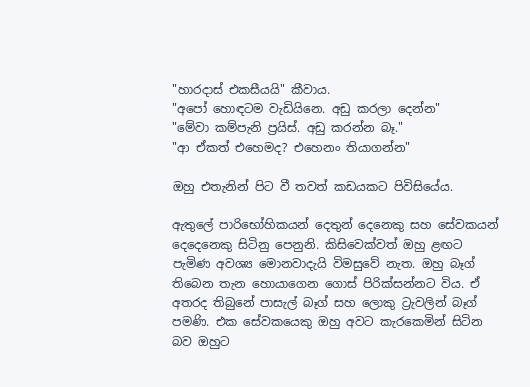"හාරදාස් එකසීයයි" කීවාය.
"අපෝ හොඳටම වැඩියිනෙ. අඩු කරලා දෙන්න"
"මේවා කම්පැනි ප්‍රයිස්. අඩු කරන්න බෑ."
"ආ ඒකත් එහෙමද? එහෙනං තියාගන්න"

ඔහු එතැනින් පිට වී තවත් කඩයකට පිවිසියේය.

ඇතුලේ පාරිභෝහිකයන් දෙතුන් දෙනෙකු සහ සේවකයන් දෙදෙනෙකු සිටිනු පෙනුනි. කිසිවෙක්වත් ඔහු ළඟට පැමිණ අවශ්‍ය මොනවාදැයි විමසුවේ නැත. ඔහු බෑග් තිබෙන තැන හොයාගෙන ගොස් පිරික්සන්නට විය. ඒ අතරද තිබුනේ පාසැල් බෑග් සහ ලොකු ට්‍රැවලින් බෑග් පමණි. එක සේවකයෙකු ඔහු අවට කැරකෙමින් සිටින බව ඔහුට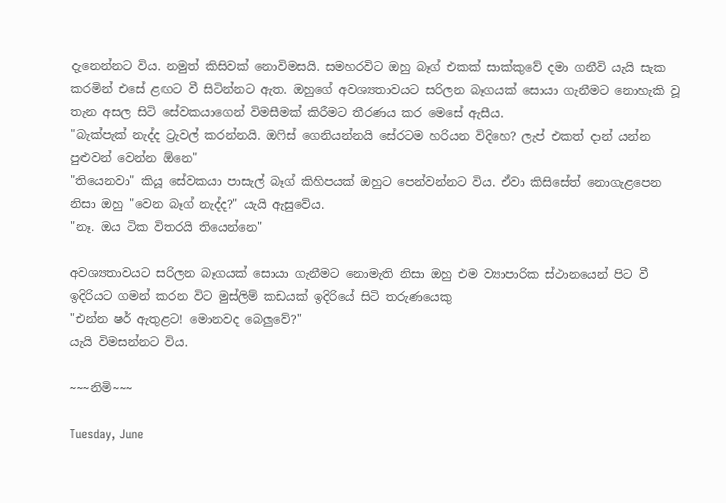දැනෙන්නට විය. නමුත් කිසිවක් නොවිමසයි. සමහරවිට ඔහු බෑග් එකක් සාක්කුවේ දමා ගනීවි යැයි සැක කරමින් එසේ ළඟට වී සිටින්නට ඇත. ඔහුගේ අවශ්‍යතාවයට සරිලන බෑගයක් සොයා ගැනීමට නොහැකි වූ තැන අසල සිටි සේවකයාගෙන් විමසීමක් කිරීමට තීරණය කර මෙසේ ඇසීය.
"බැක්පැක් නැද්ද ට්‍රැවල් කරන්නයි. ඔෆිස් ගෙනියන්නයි සේරටම හරියන විදිහෙ? ලැප් එකත් දාන් යන්න පුළුවන් වෙන්න ඕනෙ"
"තියෙනවා" කියූ සේවකයා පාසැල් බෑග් කිහිපයක් ඔහුට පෙන්වන්නට විය. ඒවා කිසිසේත් නොගැළපෙන නිසා ඔහු "වෙන බෑග් නැද්ද?" යැයි ඇසුවේය.
"නෑ. ඔය ටික විතරයි තියෙන්නෙ"

අවශ්‍යතාවයට සරිලන බෑගයක් සොයා ගැනීමට නොමැති නිසා ඔහු එම ව්‍යාපාරික ස්ථානයෙන් පිට වී ඉදිරියට ගමන් කරන විට මුස්ලිම් කඩයක් ඉදිරියේ සිටි තරුණයෙකු
"එන්න ෂර් ඇතුළට! මොනවද බෙලුවේ?"
යැයි විමසන්නට විය.

~~~නිමි~~~

Tuesday, June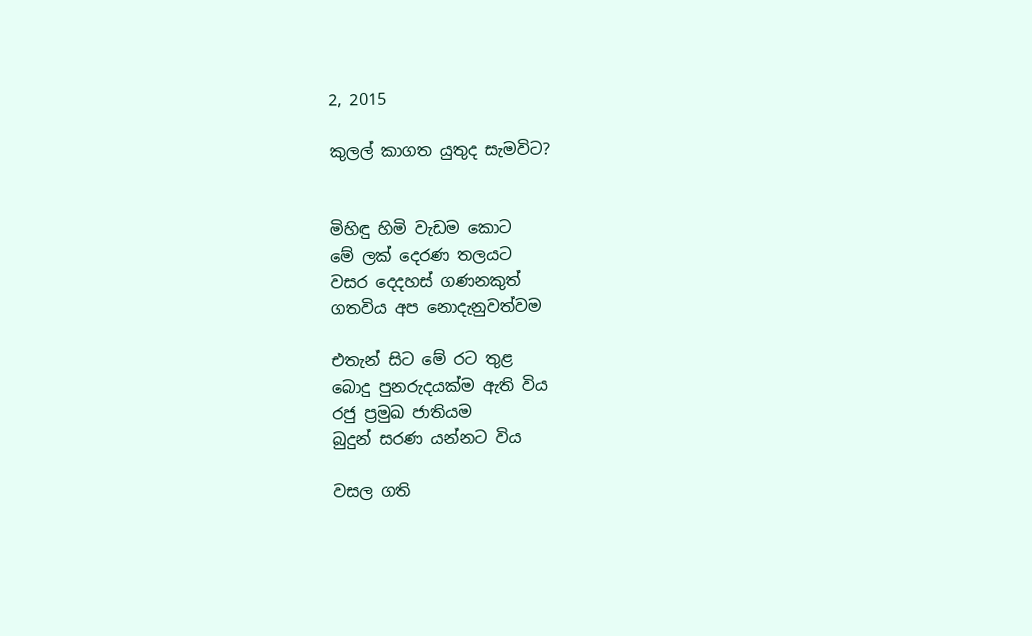2, 2015

කුලල් කාගත යුතුද සැමවිට?


මිහිඳු හිමි වැඩම කොට
මේ ලක් දෙරණ තලයට
වසර දෙදහස් ගණනකුත්
ගතවිය අප නොදැනුවත්වම

එතැන් සිට මේ රට තුළ
බොදු පුනරුදයක්ම ඇති විය
රජු ප්‍රමුඛ ජාතියම
බුදුන් සරණ යන්නට විය

වසල ගති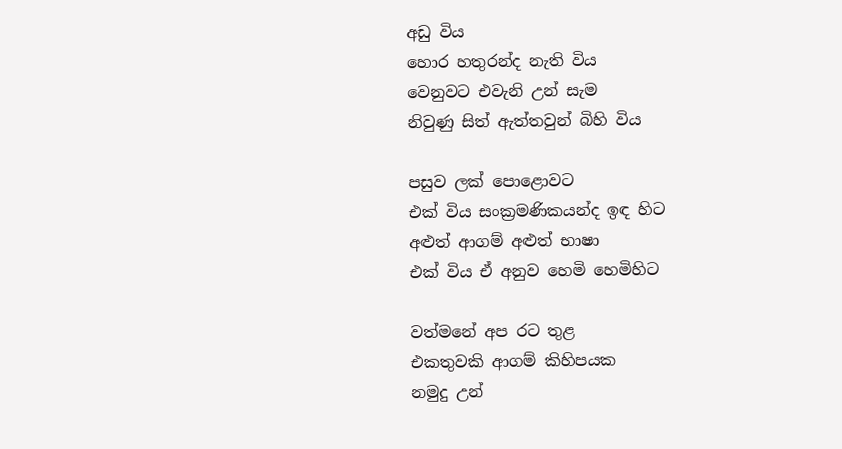අඩු විය
හොර හතුරන්ද නැති විය
වෙනුවට එවැනි උන් සැම
නිවුණු සිත් ඇත්තවුන් බිහි විය

පසුව ලක් පොළොවට
එක් විය සංක්‍රමණිකයන්ද ඉඳ හිට
අළුත් ආගම් අළුත් භාෂා
එක් විය ඒ අනුව හෙමි හෙමිහිට

වත්මනේ අප රට තුළ
එකතුවකි ආගම් කිහිපයක
නමුදු උන්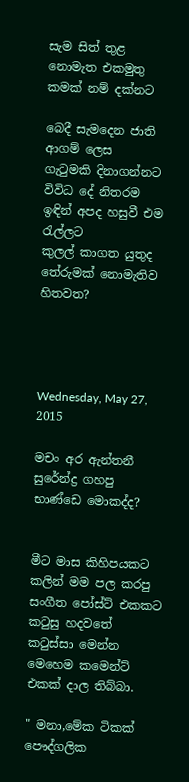සැම සිත් තුළ
නොමැත එකමුතු කමක් නම් දක්නට

බෙදී සැමදෙන ජාති ආගම් ලෙස
ගැටුමකි දිනාගන්නට විවිධ දේ නිතරම
ඉඳින් අපද හසුවී එම රැල්ලට
කුලල් කාගත යුතුද තේරුමක් නොමැතිව හිතවත?




Wednesday, May 27, 2015

මචං අර ඇන්තනී සුරේන්ද්‍ර ගහපු භාණ්ඩෙ මොකද්ද?


මීට මාස කිහිපයකට කලින් මම පල කරපු සංගීත පෝස්ට් එකකට කටුසු හදවතේ කටුස්සා මෙන්න මෙහෙම කමෙන්ට් එකක් දාල තිබ්බා.

" මනා,මේක ටිකක් පෞද්ගලික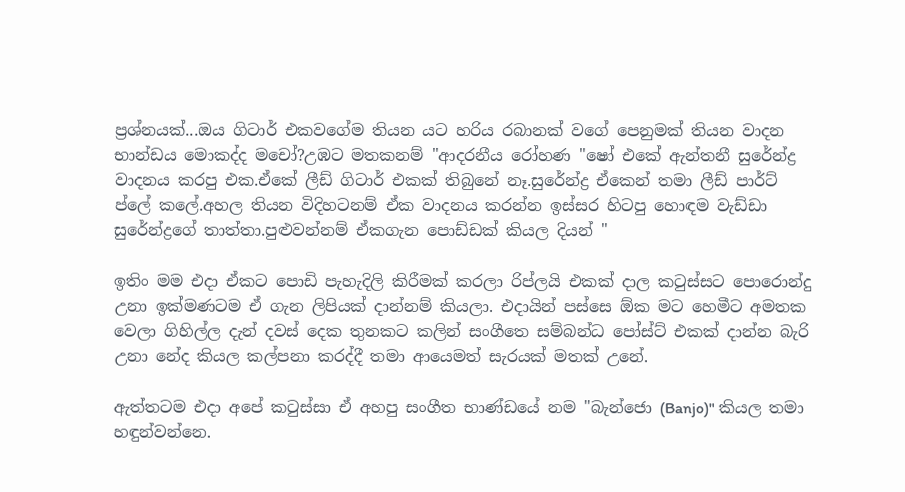ප්‍රශ්නයක්...ඔය ගිටාර් එකවගේම තියන යට හරිය රබානක් වගේ පෙනුමක් තියන වාදන භාන්ඩය මොකද්ද මචෝ?උඹට මතකනම් "ආදරනීය රෝහණ "ෂෝ එකේ ඇන්තනී සුරේන්ද්‍ර වාදනය කරපු එක.ඒකේ ලීඩ් ගිටාර් එකක් තිබුනේ නෑ.සුරේන්ද්‍ර ඒකෙන් තමා ලීඩ් පාර්ට් ප්ලේ කලේ.අහල තියන විදිහටනම් ඒක වාදනය කරන්න ඉස්සර හිටපු හොඳම වැඩ්ඩා සුරේන්ද්‍රගේ තාත්තා.පුළුවන්නම් ඒකගැන පොඩ්ඩක් කියල දියන් "

ඉතිං මම එදා ඒකට පොඩි පැහැදිලි කිරීමක් කරලා රිප්ලයි එකක් දාල කටුස්සට පොරොන්දු උනා ඉක්මණටම ඒ ගැන ලිපියක් දාන්නම් කියලා. එදායින් පස්සෙ ඕක මට හෙමීට අමතක වෙලා ගිහිල්ල දැන් දවස් දෙක තුනකට කලින් සංගීතෙ සම්බන්ධ පෝස්ට් එකක් දාන්න බැරි උනා නේද කියල කල්පනා කරද්දී තමා ආයෙමත් සැරයක් මතක් උනේ.

ඇත්තටම එදා අපේ කටුස්සා ඒ අහපු සංගීත භාණ්ඩයේ නම "බැන්ජො (Banjo)" කියල තමා හඳුන්වන්නෙ.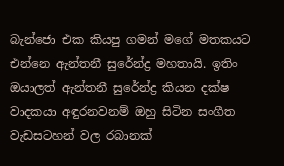බැන්ජො එක කියපු ගමන් මගේ මතකයට එන්නෙ ඇන්තනී සුරේන්ද්‍ර මහතායි. ඉතිං ඔයාලත් ඇන්තනී සුරේන්ද්‍ර කියන දක්ෂ වාදකයා අඳුරනවනම් ඔහු සිටින සංගීත වැඩසටහන් වල රබානක්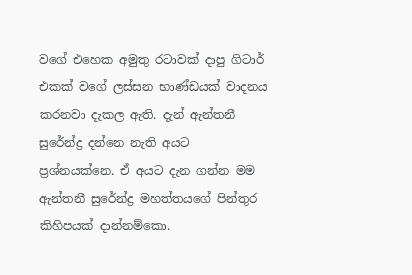වගේ එහෙක අමුතු රටාවක් දාපු ගිටාර් එකක් වගේ ලස්සන භාණ්ඩයක් වාදනය කරනවා දැකල ඇති. දැන් ඇන්තනී සුරේන්ද්‍ර දන්නෙ නැති අයට ප්‍රශ්නයක්නෙ. ඒ අයට දැන ගන්න මම ඇන්තනී සුරේන්ද්‍ර මහත්තයගේ පින්තුර කිහිපයක් දාන්නම්කො.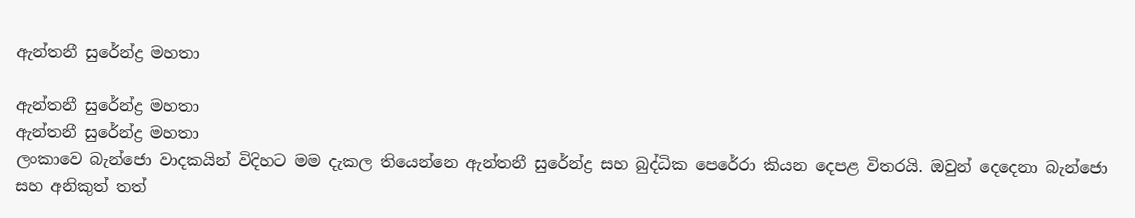ඇන්තනී සුරේන්ද්‍ර මහතා

ඇන්තනී සුරේන්ද්‍ර මහතා
ඇන්තනී සුරේන්ද්‍ර මහතා
ලංකාවෙ බැන්ජො වාදකයින් විදිහට මම දැකල තියෙන්නෙ ඇන්තනී සුරේන්ද්‍ර සහ බුද්ධික පෙරේරා කියන දෙපළ විතරයි. ඔවුන් දෙදෙනා බැන්ජො සහ අනිකුත් තත්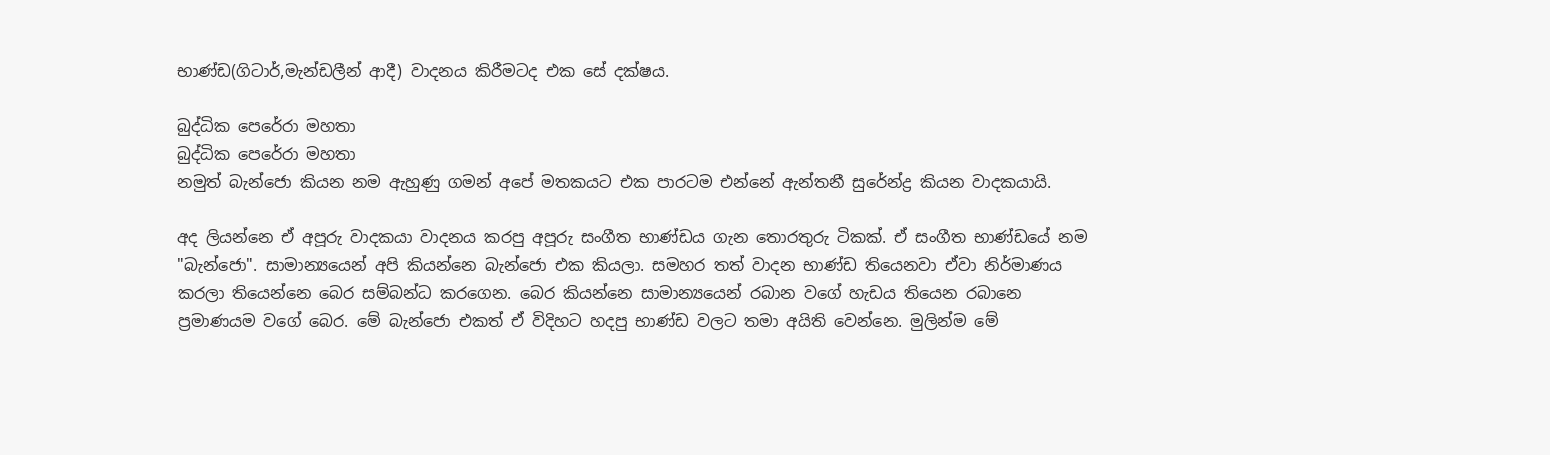භාණ්ඩ(ගිටාර්,මැන්ඩලීන් ආදී) වාදනය කිරීමටද එක සේ දක්ෂය.

බුද්ධික පෙරේරා මහතා
බුද්ධික පෙරේරා මහතා
නමුත් බැන්ජො කියන නම ඇහුණු ගමන් අපේ මතකයට එක පාරටම එන්නේ ඇන්තනී සුරේන්ද්‍ර කියන වාදකයායි.

අද ලියන්නෙ ඒ අපූරු වාදකයා වාදනය කරපු අපූරු සංගීත භාණ්ඩය ගැන තොරතුරු ටිකක්. ඒ සංගීත භාණ්ඩයේ නම "බැන්ජො". සාමාන්‍යයෙන් අපි කියන්නෙ බැන්ජො එක කියලා. සමහර තත් වාදන භාණ්ඩ තියෙනවා ඒවා නිර්මාණය කරලා තියෙන්නෙ බෙර සම්බන්ධ කරගෙන. බෙර කියන්නෙ සාමාන්‍යයෙන් රබාන වගේ හැඩය තියෙන රබානෙ ප්‍රමාණයම වගේ බෙර. මේ බැන්ජො එකත් ඒ විදිහට හදපු භාණ්ඩ වලට තමා අයිති වෙන්නෙ. මුලින්ම මේ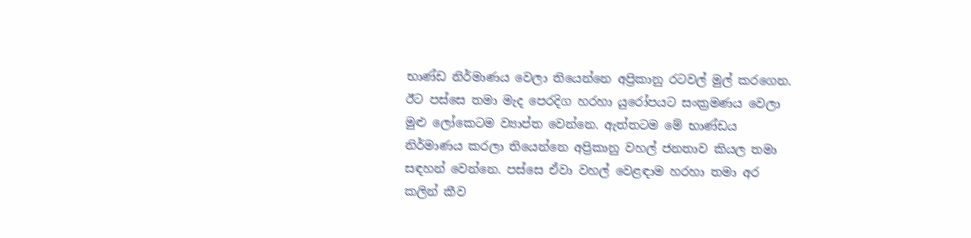භාණ්ඩ නිර්මාණය වෙලා තියෙන්නෙ අප්‍රිකානු රටවල් මුල් කරගෙන. ඊට පස්සෙ තමා මැද පෙරදිග හරහා යුරෝපයට සංක්‍රමණය වෙලා මුළු ලෝකෙටම ව්‍යාප්ත වෙන්නෙ. ඇත්තටම මේ භාණ්ඩය නිර්මාණය කරලා තියෙන්නෙ අප්‍රිකානු වහල් ජනතාව කියල තමා  සඳහන් වෙන්නෙ. පස්සෙ ඒවා වහල් වෙළඳාම හරහා තමා අර කලින් කීව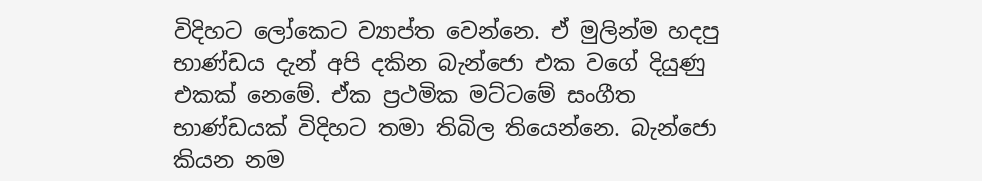විදිහට ලෝකෙට ව්‍යාප්ත වෙන්නෙ. ඒ මුලින්ම හදපු භාණ්ඩය දැන් අපි දකින බැන්ජො එක වගේ දියුණු එකක් නෙමේ. ඒක ප්‍රථමික මට්ටමේ සංගීත භාණ්ඩයක් විදිහට තමා තිබිල තියෙන්නෙ. බැන්ජො කියන නම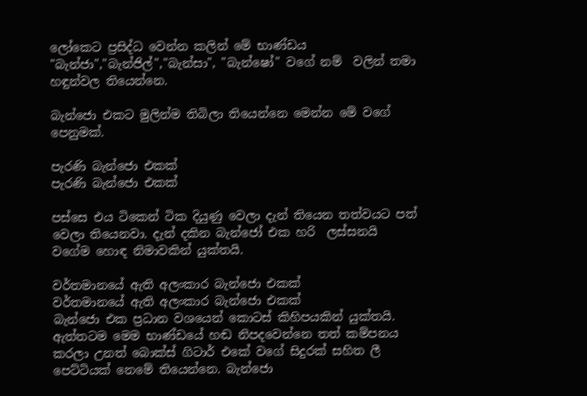ලෝකෙට ප්‍රසිද්ධ වෙන්න කලින් මේ භාණ්ඩය "බැන්ජා","බැන්ජිල්","බැන්සා", "බැන්ෂෝ" වගේ නම්  වලින් තමා හඳුන්වල තියෙන්නෙ.

බැන්ජො එකට මුලින්ම තිබිලා තියෙන්නෙ මෙන්න මේ වගේ පෙනුමක්.

පැරණි බැන්ජො එකක්
පැරණි බැන්ජො එකක්

පස්සෙ එය ටිකෙන් ටික දියුණු වෙලා දැන් තියෙන තත්වයට පත් වෙලා තියෙනවා. දැන් දකින බැන්ජෝ එක හරි  ලස්සනයි වගේම හොඳ නිමාවකින් යුක්තයි.

වර්තමානයේ ඇති අලංකාර බැන්ජො එකක්
වර්තමානයේ ඇති අලංකාර බැන්ජො එකක්
බැන්ජො එක ප්‍රධාන වශයෙන් කොටස් කිහිපයකින් යුක්තයි. ඇත්තටම මෙම භාණ්ඩයේ හඬ නිපදවෙන්නෙ තත් කම්පනය කරලා උනත් බොක්ස් ගිටාර් එකේ වගේ සිදුරක් සහිත ලී පෙට්ටියක් නෙමේ තියෙන්නෙ. බැන්ජො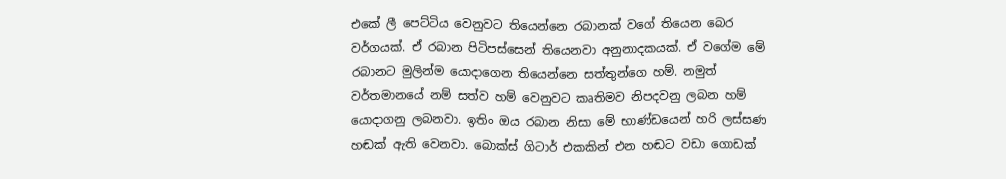එකේ ලී පෙට්ටිය වෙනුවට තියෙන්නෙ රබානක් වගේ තියෙන බෙර වර්ගයක්. ඒ රබාන පිටිපස්සෙන් තියෙනවා අනුනාදකයක්. ඒ වගේම මේ රබානට මුලින්ම යොදාගෙන තියෙන්නෙ සත්තුන්ගෙ හම්. නමුත් වර්තමානයේ නම් සත්ව හම් වෙනුවට කෘතිමව නිපදවනු ලබන හම් යොදාගනු ලබනවා. ඉතිං ඔය රබාන නිසා මේ භාණ්ඩයෙන් හරි ලස්සණ හඬක් ඇති වෙනවා. බොක්ස් ගිටාර් එකකින් එන හඬට වඩා ගොඩක්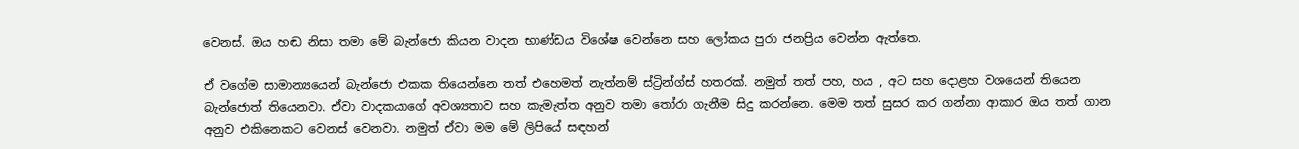වෙනස්. ඔය හඬ නිසා තමා මේ බැන්ජො කියන වාදන භාණ්ඩය විශේෂ වෙන්නෙ සහ ලෝකය පුරා ජනප්‍රිය වෙන්න ඇත්තෙ.

ඒ වගේම සාමාන්‍යයෙන් බැන්ජො එකක තියෙන්නෙ තත් එහෙමත් නැත්නම් ස්ට්‍රින්ග්ස් හතරක්. නමුත් තත් පහ, හය , අට සහ දොළහ වශයෙන් තියෙන බැන්ජොත් තියෙනවා. ඒවා වාදකයාගේ අවශ්‍යතාව සහ කැමැත්ත අනුව තමා තෝරා ගැනීම සිදු කරන්නෙ. මෙම තත් සුසර කර ගන්නා ආකාර ඔය තත් ගාන අනුව එකිනෙකට වෙනස් වෙනවා. නමුත් ඒවා මම මේ ලිපියේ සඳහන්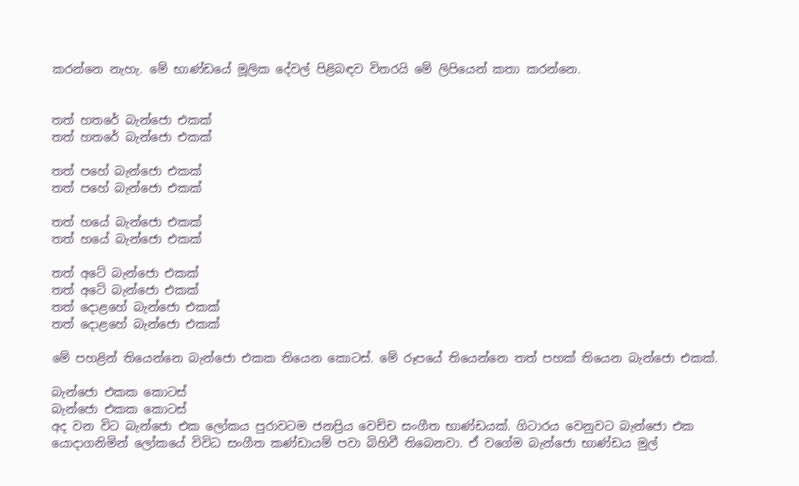කරන්නෙ නැහැ. මේ භාණ්ඩයේ මූලික දේවල් පිළිබඳව විතරයි මේ ලිපියෙන් කතා කරන්නෙ.


තත් හතරේ බැන්ජො එකක්
තත් හතරේ බැන්ජො එකක්

තත් පහේ බැන්ජො එකක්
තත් පහේ බැන්ජො එකක්

තත් හයේ බැන්ජො එකක්
තත් හයේ බැන්ජො එකක්

තත් අටේ බැන්ජො එකක්
තත් අටේ බැන්ජො එකක්
තත් දොළහේ බැන්ජො එකක්
තත් දොළහේ බැන්ජො එකක්

මේ පහළින් තියෙන්නෙ බැන්ජො එකක තියෙන කොටස්. මේ රූපයේ තියෙන්නෙ තත් පහක් තියෙන බැන්ජො එකක්.

බැන්ජො එකක කොටස්
බැන්ජො එකක කොටස්
අද වන විට බැන්ජො එක ලෝකය පුරාවටම ජනප්‍රිය වෙච්ච සංගීත භාණ්ඩයක්. ගිටාරය වෙනුවට බැන්ජො එක යොදාගනිමින් ලෝකයේ විවිධ සංගීත කණ්ඩායම් පවා බිහිවී තිබෙනවා. ඒ වගේම බැන්ජො භාණ්ඩය මුල්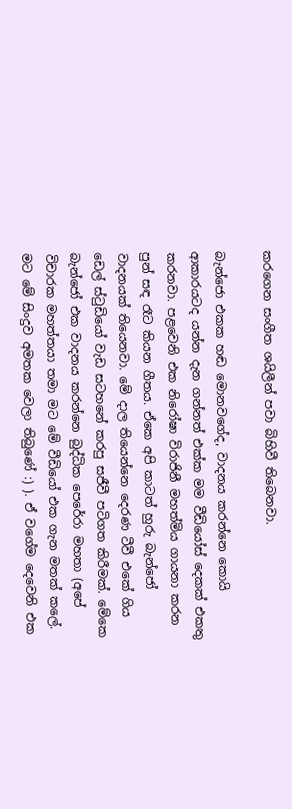කරගෙන සංගීත ශයිලීන් පවා බිහිවී තිබෙනවා.

බැන්ජො එකක හඬ මොනවගේද, වාදනය කරන්නෙ කොයි ආකාරයටද යන්න දැන ගන්නත් එක්ක මම වීඩියෝස් දෙකක් එකතු කරනවා. පළවෙනි එක නිරෝෂා විරාජිනී මහත්මිය ගායනා කරන පුන් සඳ රෑට කියන ගීතය. ඒකෙ අපි කාටත් හුරු බැන්ජෝ වාදනයක් තියෙනවා. මේ දාල තියෙන්නෙ දෙරණ ටීවී එකේ ගිය ඩෙල් ස්ටුඩියෝ වැඩ සටහනේ කරපු සජීවී පටිගත කිරීමක්. මේකෙ බැන්ජෝ එක වාදනය කරන්නෙ බුද්ධික පෙරේරා මහතා (අපේ විචාරක මහත්තයා තමා මට මේ වීඩියෝ එක ගැන මතක් කලේ. මට මේ සිංදුව අමතක වෙලා තිබුණේ :) ). ඒ වගේම දෙවෙනි එක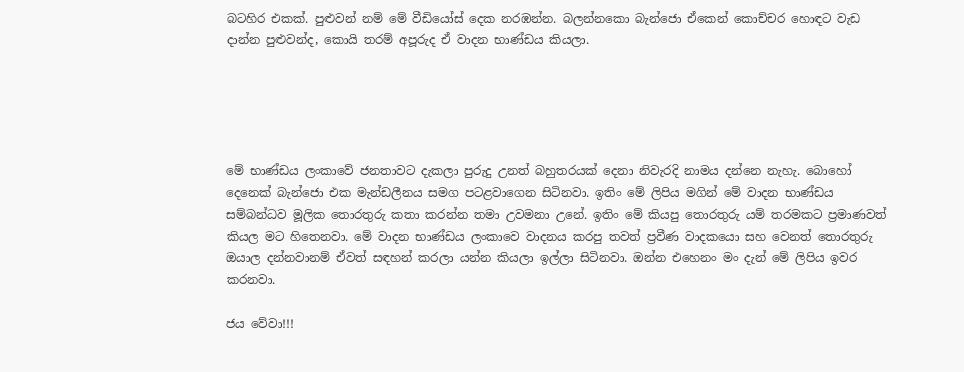බටහිර එකක්. පුළුවන් නම් මේ වීඩියෝස් දෙක නරඹන්න. බලන්නකො බැන්ජො ඒකෙන් කොච්චර හොඳට වැඩ දාන්න පුළුවන්ද, කොයි තරම් අපූරුද ඒ වාදන භාණ්ඩය කියලා.





මේ භාණ්ඩය ලංකාවේ ජනතාවට දැකලා පුරුදු උනත් බහුතරයක් දෙනා නිවැරදි නාමය දන්නෙ නැහැ. බොහෝ දෙනෙක් බැන්ජො එක මැන්ඩලීනය සමග පටළවාගෙන සිටිනවා. ඉතිං මේ ලිපිය මගින් මේ වාදන භාණ්ඩය සම්බන්ධව මූලික තොරතුරු කතා කරන්න තමා උවමනා උනේ. ඉතිං මේ කියපු තොරතුරු යම් තරමකට ප්‍රමාණවත් කියල මට හිතෙනවා. මේ වාදන භාණ්ඩය ලංකාවෙ වාදනය කරපු තවත් ප්‍රවීණ වාදකයො සහ වෙනත් තොරතුරු ඔයාල දන්නවානම් ඒවත් සඳහන් කරලා යන්න කියලා ඉල්ලා සිටිනවා. ඔන්න එහෙනං මං දැන් මේ ලිපිය ඉවර කරනවා.

ජය වේවා!!!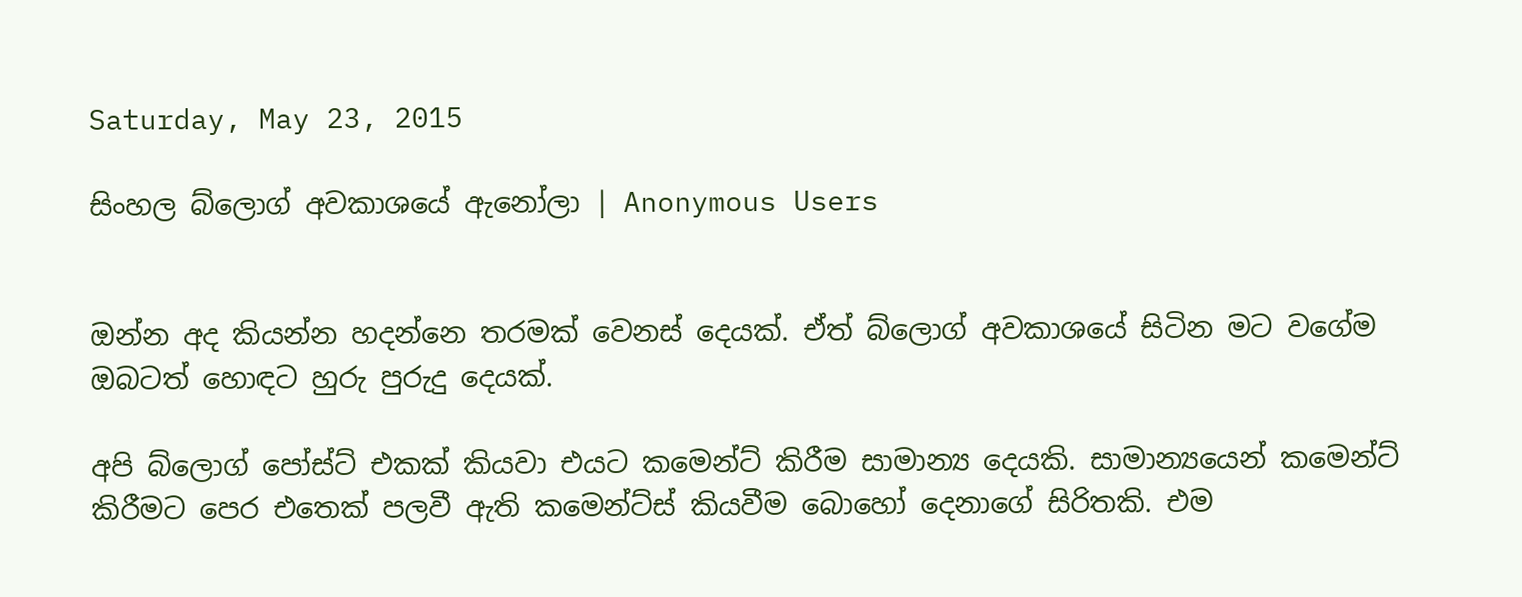Saturday, May 23, 2015

සිංහල බ්ලොග් අවකාශයේ ඇනෝලා | Anonymous Users


ඔන්න අද කියන්න හදන්නෙ තරමක් වෙනස් දෙයක්. ඒත් බ්ලොග් අවකාශයේ සිටින මට වගේම ඔබටත් හොඳට හුරු පුරුදු දෙයක්.

අපි බ්ලොග් පෝස්ට් එකක් කියවා එයට කමෙන්ට් කිරීම සාමාන්‍ය දෙයකි. සාමාන්‍යයෙන් කමෙන්ට් කිරීමට පෙර එතෙක් පලවී ඇති කමෙන්ට්ස් කියවීම බොහෝ දෙනාගේ සිරිතකි. එම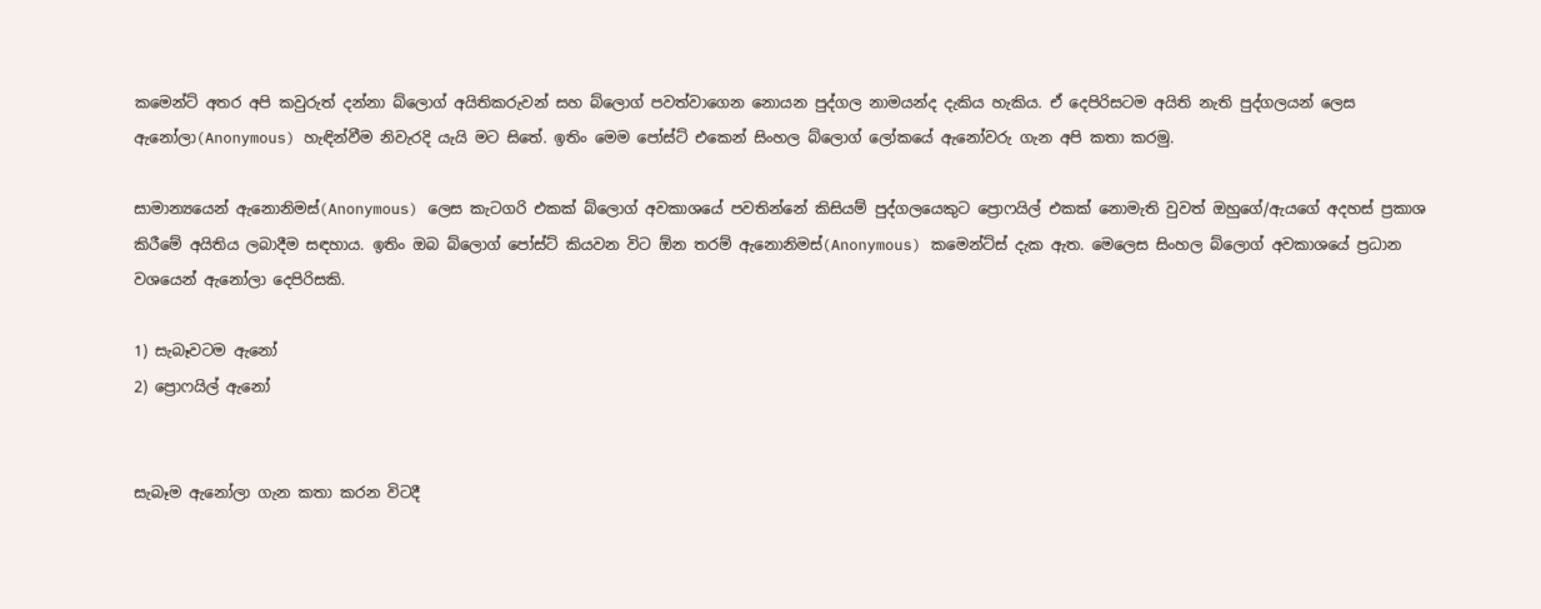කමෙන්ට් අතර අපි කවුරුත් දන්නා බ්ලොග් අයිතිකරුවන් සහ බ්ලොග් පවත්වාගෙන නොයන පුද්ගල නාමයන්ද දැකිය හැකිය. ඒ දෙපිරිසටම අයිති නැති පුද්ගලයන් ලෙස  ඇනෝලා(Anonymous) හැඳින්වීම නිවැරදි යැයි මට සිතේ. ඉතිං මෙම පෝස්ට් එකෙන් සිංහල බ්ලොග් ලෝකයේ ඇනෝවරු ගැන අපි කතා කරමු.

සාමාන්‍යයෙන් ඇනොනිමස්(Anonymous) ලෙස කැටගරි එකක් බ්ලොග් අවකාශයේ පවතින්නේ කිසියම් පුද්ගලයෙකුට ප්‍රොෆයිල් එකක් නොමැති වුවත් ඔහුගේ/ඇයගේ අදහස් ප්‍රකාශ කිරීමේ අයිතිය ලබාදීම සඳහාය. ඉතිං ඔබ බ්ලොග් පෝස්ට් කියවන විට ඕන තරම් ඇනොනිමස්(Anonymous) කමෙන්ට්ස් දැක ඇත. මෙලෙස සිංහල බ්ලොග් අවකාශයේ ප්‍රධාන වශයෙන් ඇනෝලා දෙපිරිසකි.

1) සැබෑවටම ඇනෝ
2) ප්‍රොෆයිල් ඇනෝ


සැබෑම ඇනෝලා ගැන කතා කරන විටදී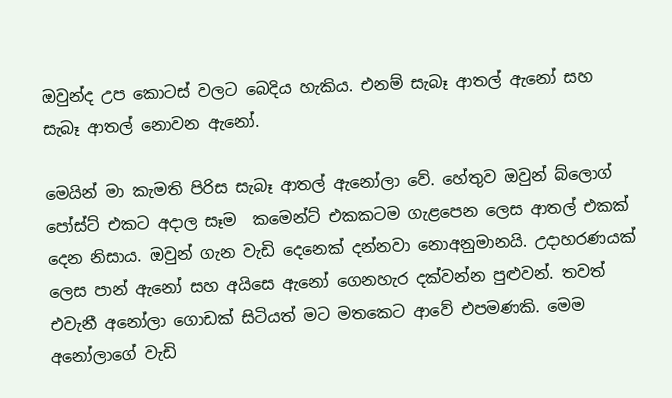ඔවුන්ද උප කොටස් වලට බෙදිය හැකිය. එනම් සැබෑ ආතල් ඇනෝ සහ  සැබෑ ආතල් නොවන ඇනෝ.

මෙයින් මා කැමති පිරිස සැබෑ ආතල් ඇනෝලා වේ. හේතුව ඔවුන් බ්ලොග් පෝස්ට් එකට අදාල සෑම  කමෙන්ට් එකකටම ගැළපෙන ලෙස ආතල් එකක් දෙන නිසාය. ඔවුන් ගැන වැඩි දෙනෙක් දන්නවා නොඅනුමානයි. උදාහරණයක්‌ ලෙස පාන් ඇනෝ සහ අයිසෙ ඇනෝ ගෙනහැර දක්වන්න පුළුවන්. තවත් එවැනී අනෝලා ගොඩක් සිටියත් මට මතකෙට ආවේ එපමණකි. මෙම අනෝලාගේ වැඩි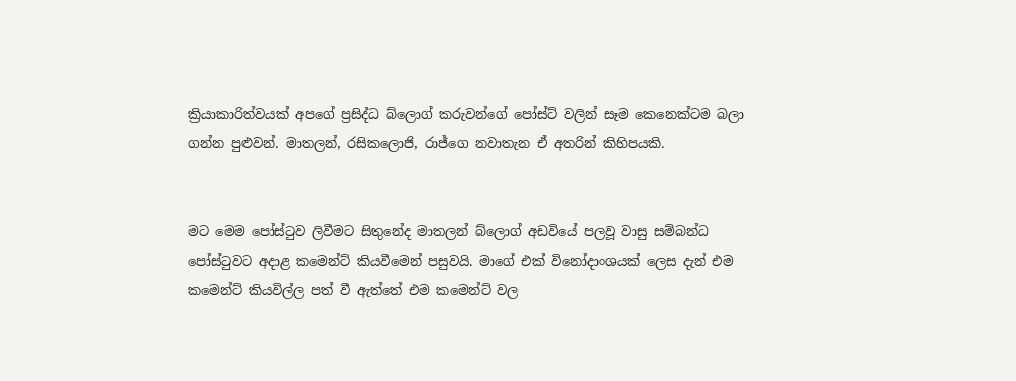ක්‍රියාකාරිත්වයක් අපගේ ප්‍රසිද්ධ බ්ලොග් කරුවන්ගේ පෝස්ට් වලින් සෑම කෙනෙක්ටම බලා ගන්න පුළුවන්. මාතලන්, රසිකලොජි, රාජ්ගෙ නවාතැන ඒ අතරින් කිහිපයකි.


මට මෙම පෝස්ටුව ලිවීමට සිතුනේද මාතලන් බ්ලොග් අඩවියේ පලවූ වාසු සම්බන්ධ පෝස්ටුවට අදාළ කමෙන්ට් කියවීමෙන් පසුවයි. මාගේ එක් විනෝදාංශයක් ලෙස දැන් එම කමෙන්ට් කියවිල්ල පත් වී ඇත්තේ එම කමෙන්ට් වල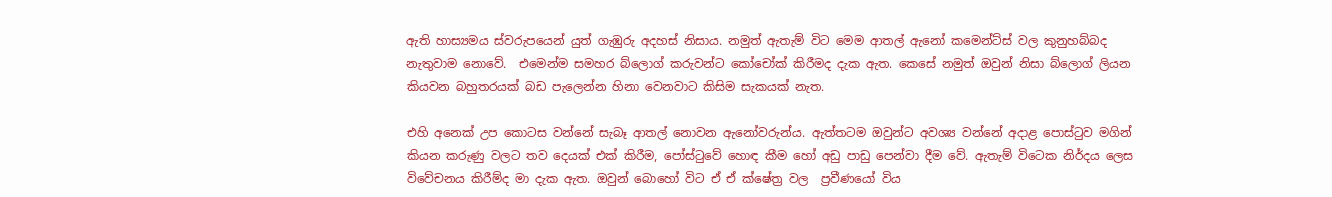ඇති හාස්‍යමය ස්වරුපයෙන් යුත් ගැඹුරු අදහස් නිසාය. නමුත් ඇතැම් විට මෙම ආතල් ඇනෝ කමෙන්ට්ස් වල කුනුහබ්බද නැතුවාම නොවේ.  එමෙන්ම සමහර බ්ලොග් කරුවන්ට කෝචෝක් කිරීමද දැක ඇත. කෙසේ නමුත් ඔවුන් නිසා බ්ලොග් ලියන කියවන බහුතරයක් බඩ පැලෙන්න හිනා වෙනවාට කිසිම සැකයක් නැත.

එහි අනෙක් උප කොටස වන්නේ සැබෑ ආතල් නොවන ඇනෝවරුන්ය. ඇත්තටම ඔවුන්ට අවශ්‍ය වන්නේ අදාළ පොස්ටුව මගින් කියන කරුණු වලට තව දෙයක් එක් කිරීම, පෝස්ටුවේ හොඳ කීම හෝ අඩු පාඩු පෙන්වා දීම වේ. ඇතැම් විටෙක නිර්දය ලෙස විවේචනය කිරීම්ද මා දැක ඇත. ඔවුන් බොහෝ විට ඒ ඒ ක්ෂේත්‍ර වල  ප්‍රවීණයෝ විය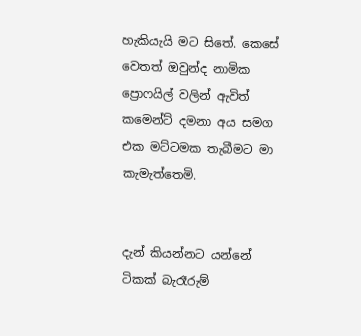හැකියැයි මට සිතේ. කෙසේ වෙතත් ඔවුන්ද නාමික ප්‍රොෆයිල් වලින් ඇවිත් කමෙන්ට් දමනා අය සමග එක මට්ටමක තැබීමට මා කැමැත්තෙමි.


දැන් කියන්නට යන්නේ ටිකක් බැරෑරුම්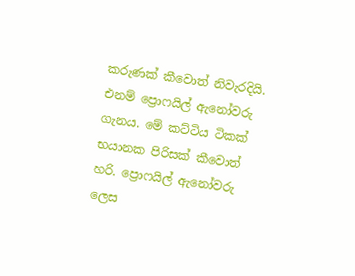කරුණක් කීවොත් නිවැරදියි. එනම් ප්‍රොෆයිල් ඇනෝවරු ගැනය. මේ කට්ටිය ටිකක් භයානක පිරිසක් කීවොත් හරි. ප්‍රොෆයිල් ඇනෝවරු ලෙස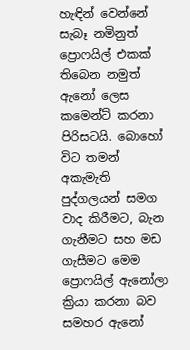හැඳින් වෙන්නේ සැබෑ නමිනුත් ප්‍රොෆයිල් එකක් තිබෙන නමුත් ඇනෝ ලෙස කමෙන්ට් කරනා පිරිසටයි. බොහෝ විට තමන් අකැමැති පුද්ගලයන් සමග වාද කිරීමට, බැන ගැනීමට සහ මඩ ගැසීමට මෙම ප්‍රොෆයිල් ඇනෝලා ක්‍රියා කරනා බව සමහර ඇනෝ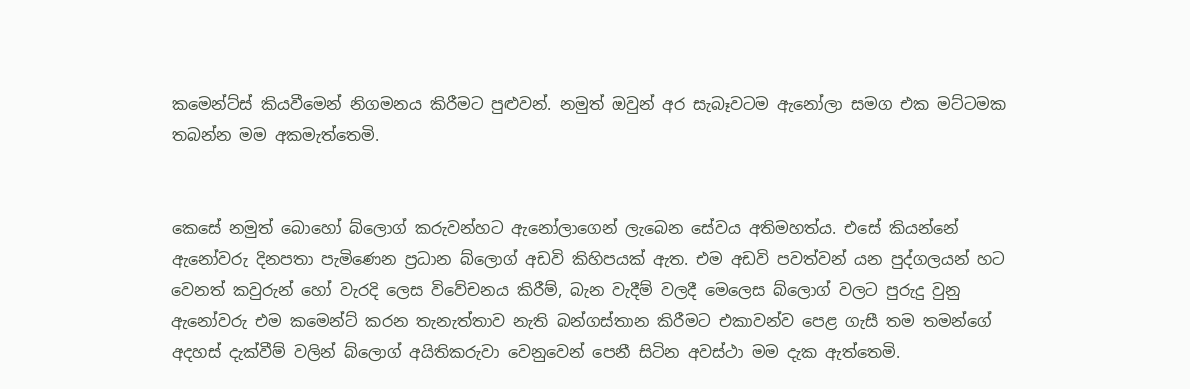කමෙන්ට්ස් කියවීමෙන් නිගමනය කිරීමට පුළුවන්. නමුත් ඔවුන් අර සැබෑවටම ඇනෝලා සමග එක මට්ටමක තබන්න මම අකමැත්තෙමි.


කෙසේ නමුත් බොහෝ බ්ලොග් කරුවන්හට ඇනෝලාගෙන් ලැබෙන සේවය අතිමහත්ය. එසේ කියන්නේ ඇනෝවරු දිනපතා පැමිණෙන ප්‍රධාන බ්ලොග් අඩවි කිහිපයක් ඇත. එම අඩවි පවත්වන් යන පුද්ගලයන් හට වෙනත් කවුරුන් හෝ වැරදි ලෙස විවේචනය කිරීම්, බැන වැදීම් වලදී මෙලෙස බ්ලොග් වලට පුරුදු වුනු ඇනෝවරු එම කමෙන්ට් කරන තැනැත්තාව නැති බන්ගස්තාන කිරීමට එකාවන්ව පෙළ ගැසී තම තමන්ගේ අදහස් දැක්වීම් වලින් බ්ලොග් අයිතිකරුවා වෙනුවෙන් පෙනී සිටින අවස්ථා මම දැක ඇත්තෙමි.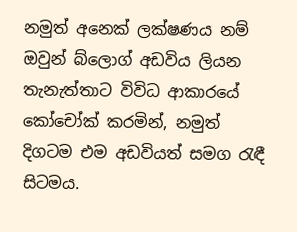නමුත් අනෙක් ලක්ෂණය නම් ඔවුන් බ්ලොග් අඩවිය ලියන තැනැත්තාට විවිධ ආකාරයේ කෝචෝක් කරමින්, නමුත් දිගටම එම අඩවියත් සමග රැඳී සිටමය.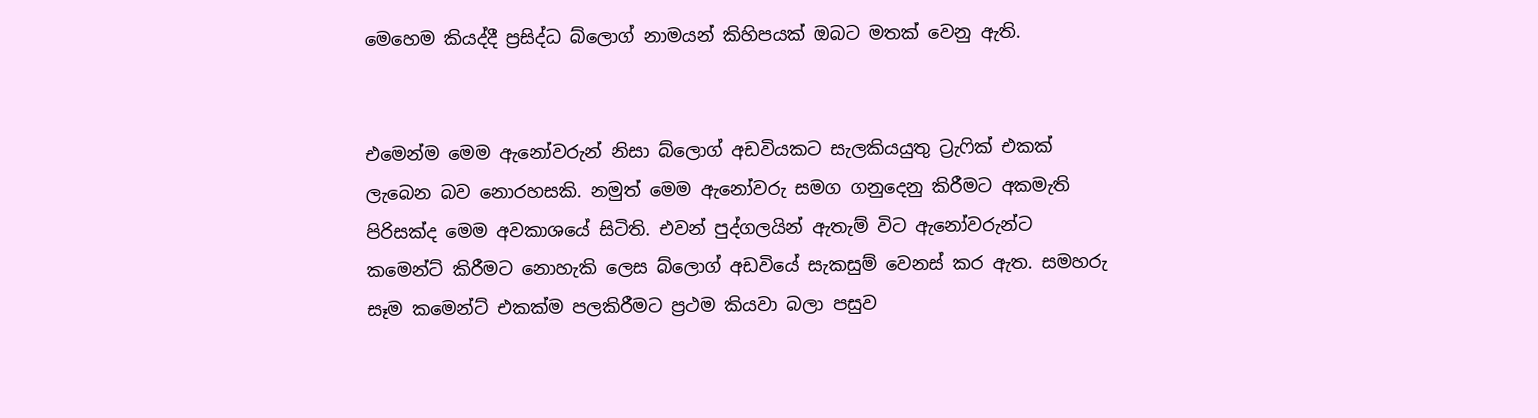මෙහෙම කියද්දී ප්‍රසිද්ධ බ්ලොග් නාමයන් කිහිපයක් ඔබට මතක් වෙනු ඇති.


එමෙන්ම මෙම ඇනෝවරුන් නිසා බ්ලොග් අඩවියකට සැලකියයුතු ට්‍රැෆික් එකක් ලැබෙන බව නොරහසකි. නමුත් මෙම ඇනෝවරු සමග ගනුදෙනු කිරීමට අකමැති පිරිසක්ද මෙම අවකාශයේ සිටිති. එවන් පුද්ගලයින් ඇතැම් විට ඇනෝවරුන්ට කමෙන්ට් කිරීමට නොහැකි ලෙස බ්ලොග් අඩවියේ සැකසුම් වෙනස් කර ඇත. සමහරු සෑම කමෙන්ට් එකක්ම පලකිරීමට ප්‍රථම කියවා බලා පසුව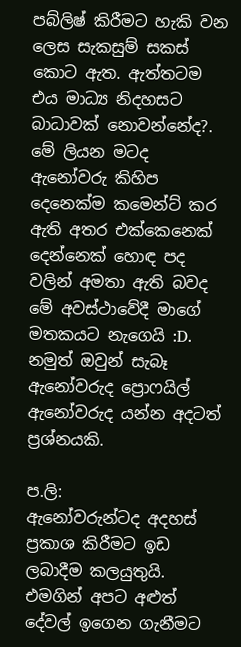පබ්ලිෂ් කිරීමට හැකි වන ලෙස සැකසුම් සකස් කොට ඇත. ඇත්තටම එය මාධ්‍ය නිදහසට බාධාවක් නොවන්නේද?. මේ ලියන මටද ඇනෝවරු කිහිප දෙනෙක්ම කමෙන්ට් කර ඇති අතර එක්කෙනෙක් දෙන්නෙක් හොඳ පද වලින් අමතා ඇති බවද මේ අවස්ථාවේදී මාගේ මතකයට නැගෙයි :D. නමුත් ඔවුන් සැබෑ ඇනෝවරුද ප්‍රොෆයිල් ඇනෝවරුද යන්න අදටත් ප්‍රශ්නයකි.

ප.ලි:
ඇනෝවරුන්ටද අදහස් ප්‍රකාශ කිරීමට ඉඩ ලබාදීම කලයුතුයි. එමගින් අපට අළුත් දේවල් ඉගෙන ගැනීමට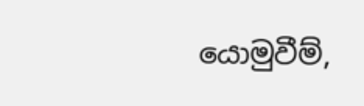යොමුවීම්,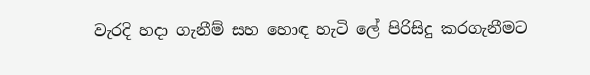වැරදි හදා ගැනීම් සහ හොඳ හැටි ලේ පිරිසිදු කරගැනීමට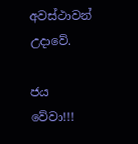අවස්ථාවන් උදාවේ.

ජය වේවා!!!